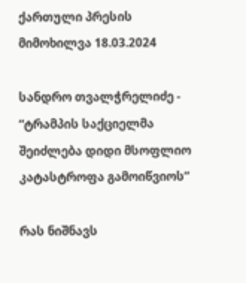ქართული პრესის მიმოხილვა 18.03.2024

სანდრო თვალჭრელიძე - “ტრამპის საქციელმა შეიძლება დიდი მსოფლიო კატასტროფა გამოიწვიოს”

რას ნიშნავს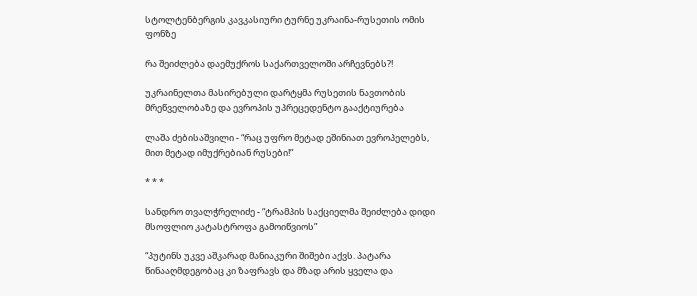სტოლტენბერგის კავკასიური ტურნე უკრაინა-რუსეთის ომის ფონზე

რა შეიძლება დაემუქროს საქართველოში არჩევნებს?!

უკრაინელთა მასირებული დარტყმა რუსეთის ნავთობის მრეწველობაზე და ევროპის უპრეცედენტო გააქტიურება

ლაშა ძებისაშვილი - “რაც უფრო მეტად ეშინიათ ევროპელებს, მით მეტად იმუქრებიან რუსები!”

* * *

სანდრო თვალჭრელიძე - “ტრამპის საქციელმა შეიძლება დიდი მსოფლიო კატასტროფა გამოიწვიოს”

“პუტინს უკვე აშკარად მანიაკური შიშები აქვს. პატარა წინააღმდეგობაც კი ზაფრავს და მზად არის ყველა და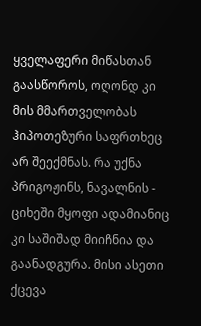ყველაფერი მიწასთან გაასწოროს, ოღონდ კი მის მმართველობას ჰიპოთეზური საფრთხეც არ შეექმნას. რა უქნა პრიგოჟინს, ნავალნის - ციხეში მყოფი ადამიანიც კი საშიშად მიიჩნია და გაანადგურა. მისი ასეთი ქცევა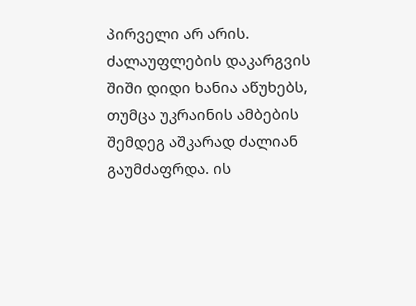პირველი არ არის. ძალაუფლების დაკარგვის შიში დიდი ხანია აწუხებს, თუმცა უკრაინის ამბების შემდეგ აშკარად ძალიან გაუმძაფრდა. ის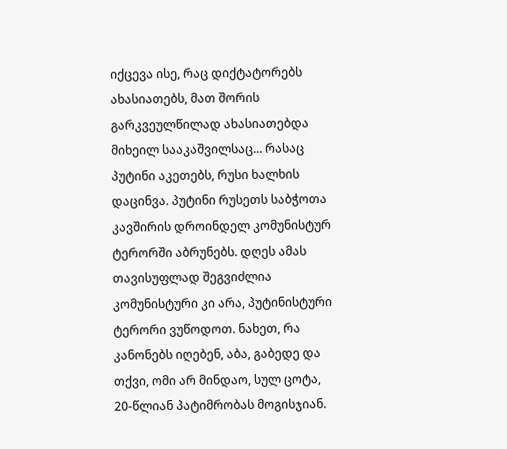იქცევა ისე, რაც დიქტატორებს ახასიათებს, მათ შორის გარკვეულწილად ახასიათებდა მიხეილ სააკაშვილსაც... რასაც პუტინი აკეთებს, რუსი ხალხის დაცინვა. პუტინი რუსეთს საბჭოთა კავშირის დროინდელ კომუნისტურ ტერორში აბრუნებს. დღეს ამას თავისუფლად შეგვიძლია კომუნისტური კი არა, პუტინისტური ტერორი ვუწოდოთ. ნახეთ, რა კანონებს იღებენ, აბა, გაბედე და თქვი, ომი არ მინდაო, სულ ცოტა, 20-წლიან პატიმრობას მოგისჯიან.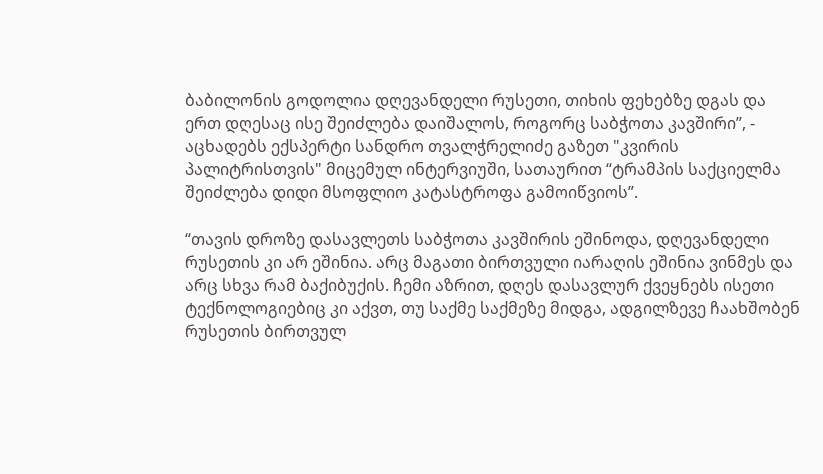ბაბილონის გოდოლია დღევანდელი რუსეთი, თიხის ფეხებზე დგას და ერთ დღესაც ისე შეიძლება დაიშალოს, როგორც საბჭოთა კავშირი”, - აცხადებს ექსპერტი სანდრო თვალჭრელიძე გაზეთ "კვირის პალიტრისთვის" მიცემულ ინტერვიუში, სათაურით “ტრამპის საქციელმა შეიძლება დიდი მსოფლიო კატასტროფა გამოიწვიოს”.

“თავის დროზე დასავლეთს საბჭოთა კავშირის ეშინოდა, დღევანდელი რუსეთის კი არ ეშინია. არც მაგათი ბირთვული იარაღის ეშინია ვინმეს და არც სხვა რამ ბაქიბუქის. ჩემი აზრით, დღეს დასავლურ ქვეყნებს ისეთი ტექნოლოგიებიც კი აქვთ, თუ საქმე საქმეზე მიდგა, ადგილზევე ჩაახშობენ რუსეთის ბირთვულ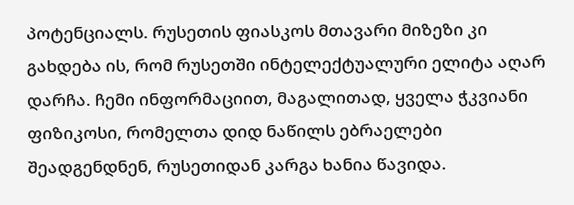პოტენციალს. რუსეთის ფიასკოს მთავარი მიზეზი კი გახდება ის, რომ რუსეთში ინტელექტუალური ელიტა აღარ დარჩა. ჩემი ინფორმაციით, მაგალითად, ყველა ჭკვიანი ფიზიკოსი, რომელთა დიდ ნაწილს ებრაელები შეადგენდნენ, რუსეთიდან კარგა ხანია წავიდა.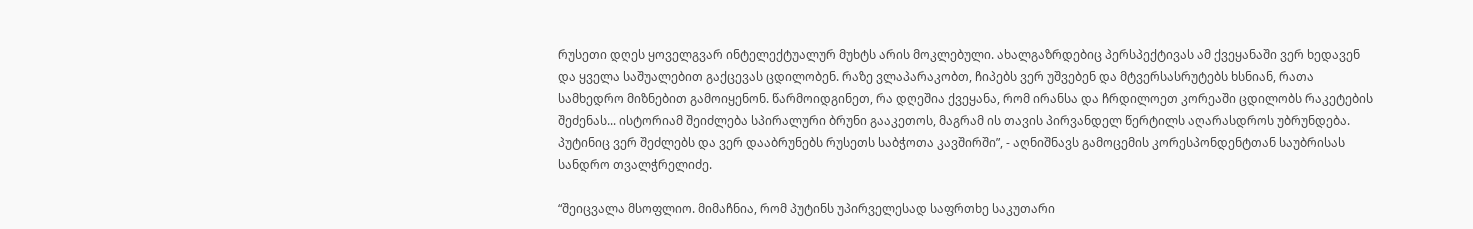რუსეთი დღეს ყოველგვარ ინტელექტუალურ მუხტს არის მოკლებული. ახალგაზრდებიც პერსპექტივას ამ ქვეყანაში ვერ ხედავენ და ყველა საშუალებით გაქცევას ცდილობენ. რაზე ვლაპარაკობთ, ჩიპებს ვერ უშვებენ და მტვერსასრუტებს ხსნიან, რათა სამხედრო მიზნებით გამოიყენონ. წარმოიდგინეთ, რა დღეშია ქვეყანა, რომ ირანსა და ჩრდილოეთ კორეაში ცდილობს რაკეტების შეძენას... ისტორიამ შეიძლება სპირალური ბრუნი გააკეთოს, მაგრამ ის თავის პირვანდელ წერტილს აღარასდროს უბრუნდება. პუტინიც ვერ შეძლებს და ვერ დააბრუნებს რუსეთს საბჭოთა კავშირში”, - აღნიშნავს გამოცემის კორესპონდენტთან საუბრისას სანდრო თვალჭრელიძე.

“შეიცვალა მსოფლიო. მიმაჩნია, რომ პუტინს უპირველესად საფრთხე საკუთარი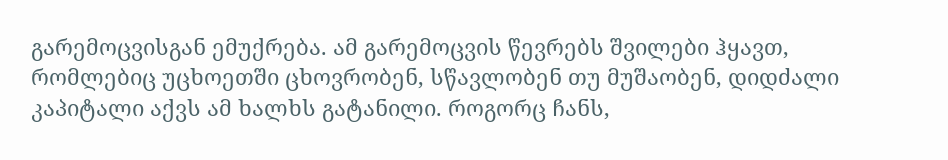გარემოცვისგან ემუქრება. ამ გარემოცვის წევრებს შვილები ჰყავთ, რომლებიც უცხოეთში ცხოვრობენ, სწავლობენ თუ მუშაობენ, დიდძალი კაპიტალი აქვს ამ ხალხს გატანილი. როგორც ჩანს,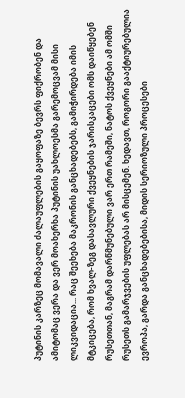პუტინის კარზეც მომავალი ძალაუფლების გაყოფაზე ბევრს ფიქრობენ და ამიტომაც ვერა და ვერ მოახერხა პუტინის უახლოესმა გარემოცვამ მისი ლიკვიდაცია... რაც შეეხება მაკრონის განცხადებებს, გამიჭირდება იმის მტკიცება, რომ ხვალ-ზეგ დასავლური ქვეყნების ჯარისკაცები ომს დაიწყებენ რუსეთთან, მაგრამ დარწმუნებული ვარ ერთ რამეში, ნატოს ქვეყნები ამ ომში რუსეთს გამარჯვების უფლებას არ მისცემენ. ხედავთ, როგორი გააქტიურებულია ევროპა, გარდა განცხადებებისა, მიდის სერიოზული პროცესები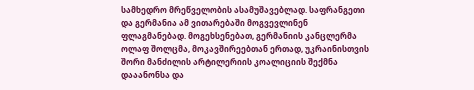სამხედრო მრეწველობის ასამუშავებლად. საფრანგეთი და გერმანია ამ ვითარებაში მოგვევლინენ ფლაგმანებად. მოგეხსენებათ, გერმანიის კანცლერმა ოლაფ შოლცმა, მოკავშირეებთან ერთად, უკრაინისთვის შორი მანძილის არტილერიის კოალიციის შექმნა დააანონსა და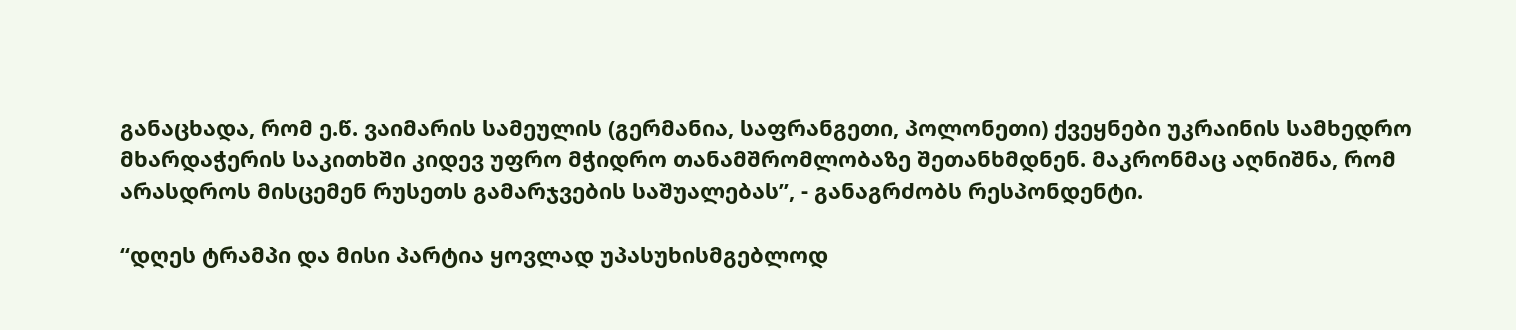განაცხადა, რომ ე.წ. ვაიმარის სამეულის (გერმანია, საფრანგეთი, პოლონეთი) ქვეყნები უკრაინის სამხედრო მხარდაჭერის საკითხში კიდევ უფრო მჭიდრო თანამშრომლობაზე შეთანხმდნენ. მაკრონმაც აღნიშნა, რომ არასდროს მისცემენ რუსეთს გამარჯვების საშუალებას”, - განაგრძობს რესპონდენტი.

“დღეს ტრამპი და მისი პარტია ყოვლად უპასუხისმგებლოდ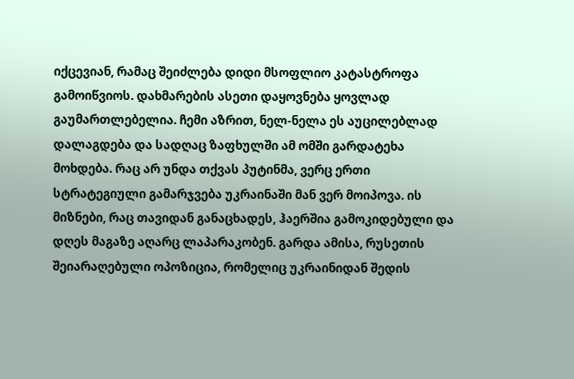იქცევიან, რამაც შეიძლება დიდი მსოფლიო კატასტროფა გამოიწვიოს. დახმარების ასეთი დაყოვნება ყოვლად გაუმართლებელია. ჩემი აზრით, ნელ-ნელა ეს აუცილებლად დალაგდება და სადღაც ზაფხულში ამ ომში გარდატეხა მოხდება. რაც არ უნდა თქვას პუტინმა, ვერც ერთი სტრატეგიული გამარჯვება უკრაინაში მან ვერ მოიპოვა. ის მიზნები, რაც თავიდან განაცხადეს, ჰაერშია გამოკიდებული და დღეს მაგაზე აღარც ლაპარაკობენ. გარდა ამისა, რუსეთის შეიარაღებული ოპოზიცია, რომელიც უკრაინიდან შედის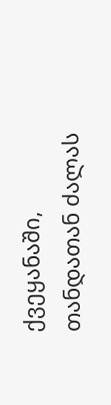ქვეყანაში, თანდათან ძალას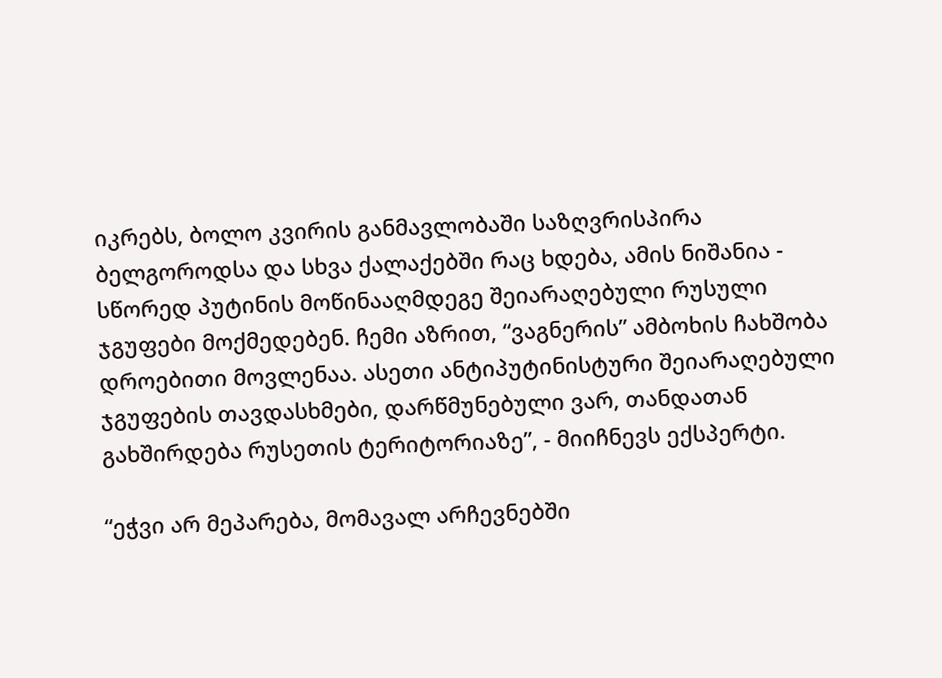იკრებს, ბოლო კვირის განმავლობაში საზღვრისპირა ბელგოროდსა და სხვა ქალაქებში რაც ხდება, ამის ნიშანია - სწორედ პუტინის მოწინააღმდეგე შეიარაღებული რუსული ჯგუფები მოქმედებენ. ჩემი აზრით, “ვაგნერის” ამბოხის ჩახშობა დროებითი მოვლენაა. ასეთი ანტიპუტინისტური შეიარაღებული ჯგუფების თავდასხმები, დარწმუნებული ვარ, თანდათან გახშირდება რუსეთის ტერიტორიაზე”, - მიიჩნევს ექსპერტი.

“ეჭვი არ მეპარება, მომავალ არჩევნებში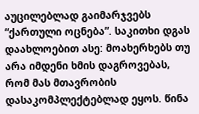აუცილებლად გაიმარჯვებს “ქართული ოცნება”. საკითხი დგას დაახლოებით ასე: მოახერხებს თუ არა იმდენი ხმის დაგროვებას, რომ მას მთავრობის დასაკომპლექტებლად ეყოს. წინა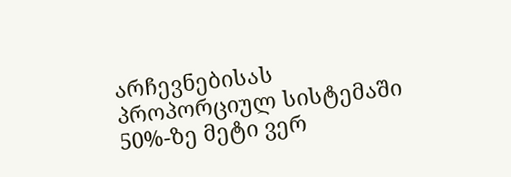არჩევნებისას პროპორციულ სისტემაში 50%-ზე მეტი ვერ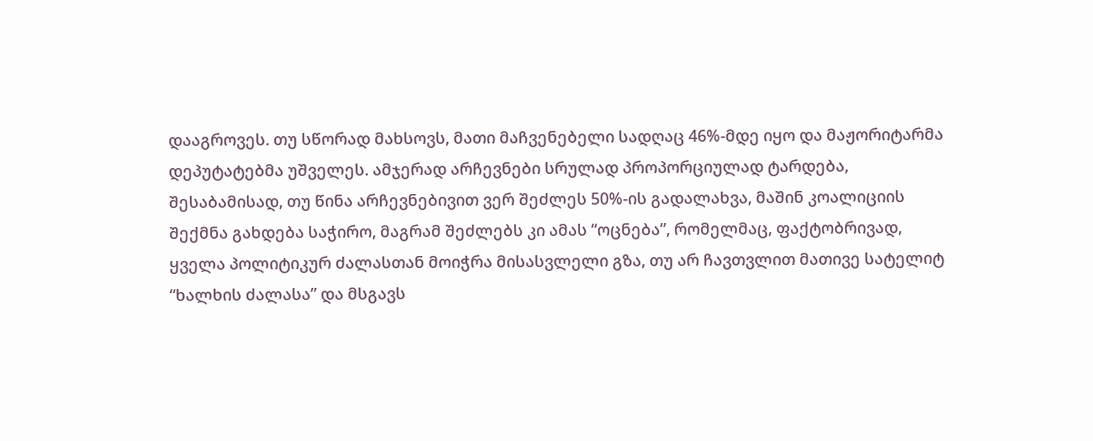დააგროვეს. თუ სწორად მახსოვს, მათი მაჩვენებელი სადღაც 46%-მდე იყო და მაჟორიტარმა დეპუტატებმა უშველეს. ამჯერად არჩევნები სრულად პროპორციულად ტარდება, შესაბამისად, თუ წინა არჩევნებივით ვერ შეძლეს 50%-ის გადალახვა, მაშინ კოალიციის შექმნა გახდება საჭირო, მაგრამ შეძლებს კი ამას “ოცნება”, რომელმაც, ფაქტობრივად, ყველა პოლიტიკურ ძალასთან მოიჭრა მისასვლელი გზა, თუ არ ჩავთვლით მათივე სატელიტ “ხალხის ძალასა” და მსგავს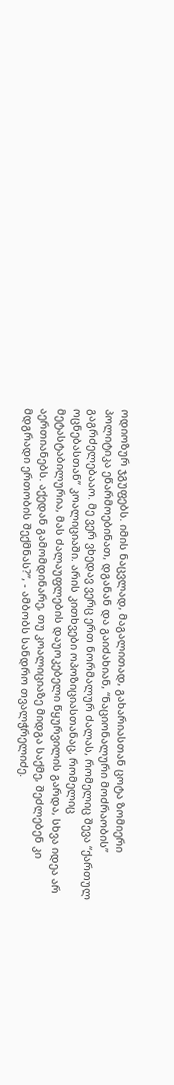ოდიოზურ ჯგუფებს. იმის ნაცვლად, მაგალითად, გახარიასთან ცოტა ზომიერი პოლიტიკა ეწარმოებინათ, დგანან და გაიძახიან, “ნაციონალური მოძრაობის” გაგრძელებააო. მე ვერ ვხედავ ვერც ერთ ნორმალურ ძალას, რომელიც შევა “ქართულ ოცნებასთან” კოალიციაში. არის კითხვები ოპოზიციასთანაც, რომელიც მეტასტაბილურია, მას ძალაუფლების დაუოკებელი წყურვილის გარდა, სხვა იდეა არ აერთიანებს. აქედან გამომდინარე, თუ კოალიციაზე მიდგა საქმე, შეძლებენ კი მდგრადი ერთობის შექმნას?”, - ამბობს სანდრო თვალჭრელიძე.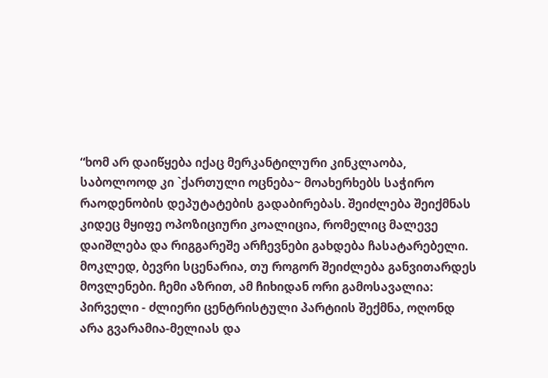“ხომ არ დაიწყება იქაც მერკანტილური კინკლაობა, საბოლოოდ კი `ქართული ოცნება~ მოახერხებს საჭირო რაოდენობის დეპუტატების გადაბირებას. შეიძლება შეიქმნას კიდეც მყიფე ოპოზიციური კოალიცია, რომელიც მალევე დაიშლება და რიგგარეშე არჩევნები გახდება ჩასატარებელი. მოკლედ, ბევრი სცენარია, თუ როგორ შეიძლება განვითარდეს მოვლენები. ჩემი აზრით, ამ ჩიხიდან ორი გამოსავალია: პირველი - ძლიერი ცენტრისტული პარტიის შექმნა, ოღონდ არა გვარამია-მელიას და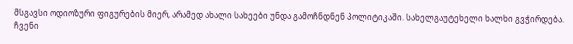მსგავსი ოდიოზური ფიგურების მიერ, არამედ ახალი სახეები უნდა გამოჩნდნენ პოლიტიკაში. სახელგაუტეხელი ხალხი გვჭირდება. ჩვენი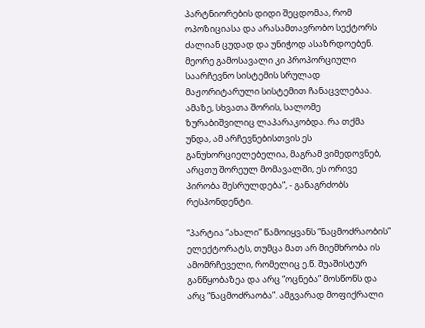პარტნიორების დიდი შეცდომაა, რომ ოპოზიციასა და არასამთავრობო სექტორს ძალიან ცუდად და უნიჭოდ ასაზრდოებენ. მეორე გამოსავალი კი პროპორციული საარჩევნო სისტემის სრულად მაჟორიტარული სისტემით ჩანაცვლებაა. ამაზე, სხვათა შორის, სალომე ზურაბიშვილიც ლაპარაკობდა. რა თქმა უნდა, ამ არჩევნებისთვის ეს განუხორციელებელია, მაგრამ ვიმედოვნებ, არცთუ შორეულ მომავალში, ეს ორივე პირობა შესრულდება”, - განაგრძობს რესპონდენტი.

“პარტია “ახალი” წამოიყვანს “ნაცმოძრაობის” ელექტორატს, თუმცა მათ არ მიემხრობა ის ამომრჩეველი, რომელიც ე.წ. შუაშისტურ განწყობაზეა და არც “ოცნება” მოსწონს და არც “ნაცმოძრაობა”. ამგვარად მოფიქრალი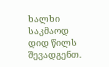ხალხი საკმაოდ დიდ წილს შევადგენთ.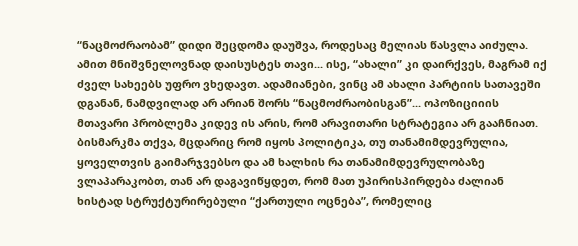“ნაცმოძრაობამ” დიდი შეცდომა დაუშვა, როდესაც მელიას წასვლა აიძულა. ამით მნიშვნელოვნად დაისუსტეს თავი... ისე, “ახალი” კი დაირქვეს, მაგრამ იქ ძველ სახეებს უფრო ვხედავთ. ადამიანები, ვინც ამ ახალი პარტიის სათავეში დგანან, ნამდვილად არ არიან შორს “ნაცმოძრაობისგან”... ოპოზიციიის მთავარი პრობლემა კიდევ ის არის, რომ არავითარი სტრატეგია არ გააჩნიათ. ბისმარკმა თქვა, მცდარიც რომ იყოს პოლიტიკა, თუ თანამიმდევრულია, ყოველთვის გაიმარჯვებსო და ამ ხალხის რა თანამიმდევრულობაზე ვლაპარაკობთ, თან არ დაგავიწყდეთ, რომ მათ უპირისპირდება ძალიან ხისტად სტრუქტურირებული “ქართული ოცნება”, რომელიც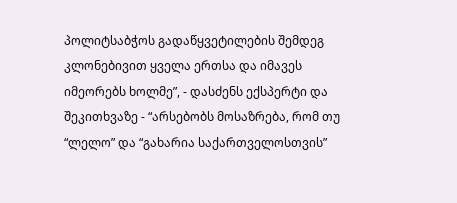პოლიტსაბჭოს გადაწყვეტილების შემდეგ კლონებივით ყველა ერთსა და იმავეს იმეორებს ხოლმე”, - დასძენს ექსპერტი და შეკითხვაზე - “არსებობს მოსაზრება, რომ თუ “ლელო” და “გახარია საქართველოსთვის”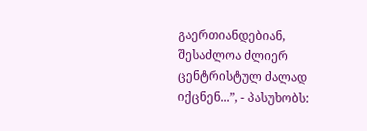გაერთიანდებიან, შესაძლოა ძლიერ ცენტრისტულ ძალად იქცნენ...”, - პასუხობს: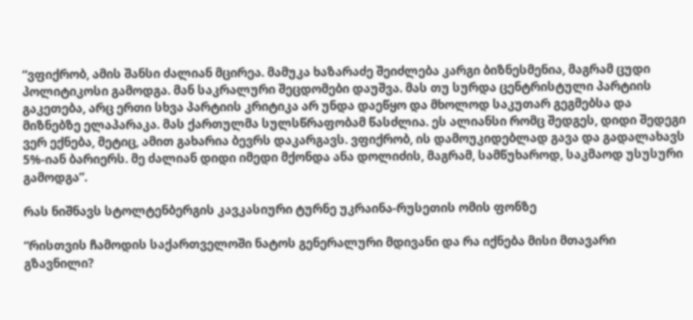“ვფიქრობ, ამის შანსი ძალიან მცირეა. მამუკა ხაზარაძე შეიძლება კარგი ბიზნესმენია, მაგრამ ცუდი პოლიტიკოსი გამოდგა. მან საკრალური შეცდომები დაუშვა. მას თუ სურდა ცენტრისტული პარტიის გაკეთება, არც ერთი სხვა პარტიის კრიტიკა არ უნდა დაეწყო და მხოლოდ საკუთარ გეგმებსა და მიზნებზე ელაპარაკა. მას ქართულმა სულსწრაფობამ წასძლია. ეს ალიანსი რომც შედგეს, დიდი შედეგი ვერ ექნება, მეტიც, ამით გახარია ბევრს დაკარგავს. ვფიქრობ, ის დამოუკიდებლად გავა და გადალახავს 5%-იან ბარიერს. მე ძალიან დიდი იმედი მქონდა ანა დოლიძის, მაგრამ, სამწუხაროდ, საკმაოდ უსუსური გამოდგა”.

რას ნიშნავს სტოლტენბერგის კავკასიური ტურნე უკრაინა-რუსეთის ომის ფონზე

“რისთვის ჩამოდის საქართველოში ნატოს გენერალური მდივანი და რა იქნება მისი მთავარი გზავნილი?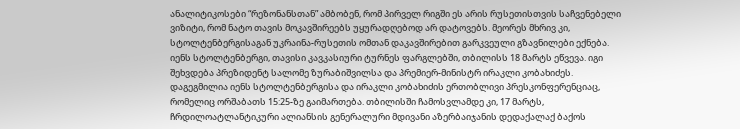ანალიტიკოსები “რეზონანსთან” ამბობენ, რომ პირველ რიგში ეს არის რუსეთისთვის საჩვენებელი ვიზიტი, რომ ნატო თავის მოკავშირეებს უყურადღებოდ არ დატოვებს. მეორეს მხრივ კი, სტოლტენბერგისაგან უკრაინა-რუსეთის ომთან დაკავშირებით გარკვეული გზავნილები ექნება. იენს სტოლტენბერგი, თავისი კავკასიური ტურნეს ფარგლებში, თბილისს 18 მარტს ეწვევა. იგი შეხვდება პრეზიდენტ სალომე ზურაბიშვილსა და პრემიერ-მინისტრ ირაკლი კობახიძეს. დაგეგმილია იენს სტოლტენბერგისა და ირაკლი კობახიძის ერთობლივი პრესკონფერენციაც, რომელიც ორშაბათს 15:25-ზე გაიმართება. თბილისში ჩამოსვლამდე კი, 17 მარტს, ჩრდილოატლანტიკური ალიანსის გენერალური მდივანი აზერბაიჯანის დედაქალაქ ბაქოს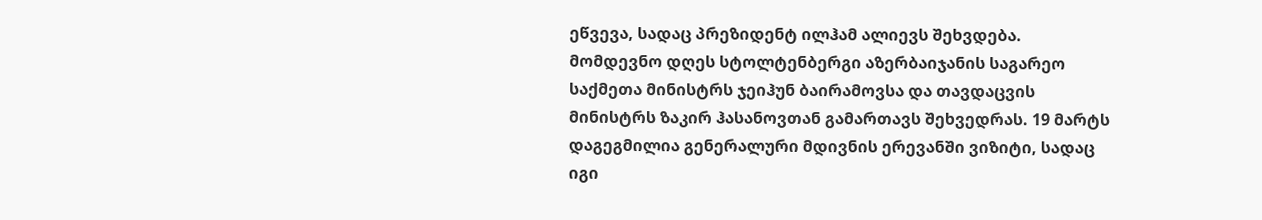ეწვევა, სადაც პრეზიდენტ ილჰამ ალიევს შეხვდება. მომდევნო დღეს სტოლტენბერგი აზერბაიჯანის საგარეო საქმეთა მინისტრს ჯეიჰუნ ბაირამოვსა და თავდაცვის მინისტრს ზაკირ ჰასანოვთან გამართავს შეხვედრას. 19 მარტს დაგეგმილია გენერალური მდივნის ერევანში ვიზიტი, სადაც იგი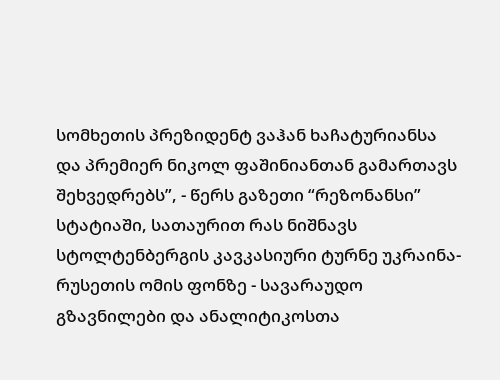სომხეთის პრეზიდენტ ვაჰან ხაჩატურიანსა და პრემიერ ნიკოლ ფაშინიანთან გამართავს შეხვედრებს”, - წერს გაზეთი “რეზონანსი” სტატიაში, სათაურით რას ნიშნავს სტოლტენბერგის კავკასიური ტურნე უკრაინა-რუსეთის ომის ფონზე - სავარაუდო გზავნილები და ანალიტიკოსთა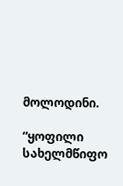მოლოდინი.

“ყოფილი სახელმწიფო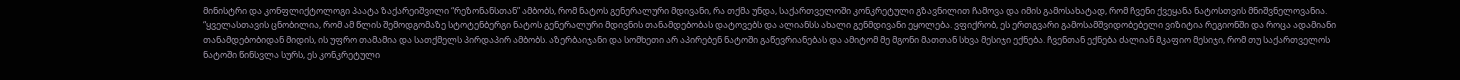მინისტრი და კონფლიქტოლოგი პაატა ზაქარეიშვილი “რეზონანსთან” ამბობს, რომ ნატოს გენერალური მდივანი, რა თქმა უნდა, საქართველოში კონკრეტული გზავნილით ჩამოვა და იმის გამოსახატად, რომ ჩვენი ქვეყანა ნატოსთვის მნიშვნელოვანია. “ყველასთავის ცნობილია, რომ ამ წლის შემოდგომაზე სტოტენბერგი ნატოს გენერალური მდივნის თანამდებობას დატოვებს და ალიანსს ახალი გენმდივანი ეყოლება. ვფიქრობ, ეს ერთგვარი გამოსამშვიდობებელი ვიზიტია რეგიონში და როცა ადამიანი თანამდებობიდან მიდის, ის უფრო თამამია და სათქმელს პირდაპირ ამბობს. აზერბაიჯანი და სომხეთი არ აპირებენ ნატოში გაწევრიანებას და ამიტომ მე მგონი მათთან სხვა მესიჯი ექნება. ჩვენთან ექნება ძალიან მკაფიო მესიჯი, რომ თუ საქართველოს ნატოში წინსვლა სურს, ეს კონკრეტული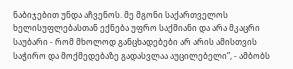ნაბიჯებით უნდა აჩვენოს. მე მგონი საქართველოს ხელისუფლებასთან ექნება უფრო საქმიანი და არა მკაცრი საუბარი - რომ მხოლოდ განცხადებები არ არის ამისთვის საჭირო და მოქმედებაზე გადასვლაა აუცილებელი”, - ამბობს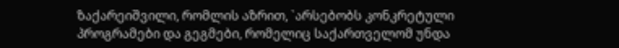ზაქარეიშვილი, რომლის აზრით, `არსებობს კონკრეტული პროგრამები და გეგმები, რომელიც საქართველომ უნდა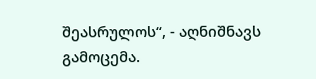შეასრულოს“, - აღნიშნავს გამოცემა.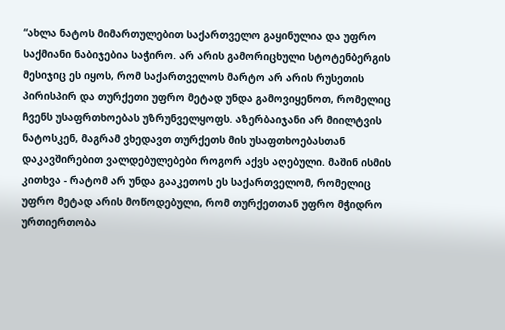“ახლა ნატოს მიმართულებით საქართველო გაყინულია და უფრო საქმიანი ნაბიჯებია საჭირო. არ არის გამორიცხული სტოტენბერგის მესიჯიც ეს იყოს, რომ საქართველოს მარტო არ არის რუსეთის პირისპირ და თურქეთი უფრო მეტად უნდა გამოვიყენოთ, რომელიც ჩვენს უსაფრთხოებას უზრუნველყოფს. აზერბაიჯანი არ მიილტვის ნატოსკენ, მაგრამ ვხედავთ თურქეთს მის უსაფთხოებასთან დაკავშირებით ვალდებულებები როგორ აქვს აღებული. მაშინ ისმის კითხვა - რატომ არ უნდა გააკეთოს ეს საქართველომ, რომელიც უფრო მეტად არის მოწოდებული, რომ თურქეთთან უფრო მჭიდრო ურთიერთობა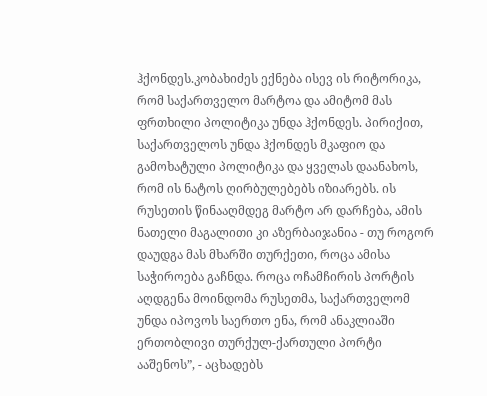ჰქონდეს.კობახიძეს ექნება ისევ ის რიტორიკა, რომ საქართველო მარტოა და ამიტომ მას ფრთხილი პოლიტიკა უნდა ჰქონდეს. პირიქით, საქართველოს უნდა ჰქონდეს მკაფიო და გამოხატული პოლიტიკა და ყველას დაანახოს, რომ ის ნატოს ღირბულებებს იზიარებს. ის რუსეთის წინააღმდეგ მარტო არ დარჩება, ამის ნათელი მაგალითი კი აზერბაიჯანია - თუ როგორ დაუდგა მას მხარში თურქეთი, როცა ამისა საჭიროება გაჩნდა. როცა ოჩამჩირის პორტის აღდგენა მოინდომა რუსეთმა, საქართველომ უნდა იპოვოს საერთო ენა, რომ ანაკლიაში ერთობლივი თურქულ-ქართული პორტი ააშენოს”, - აცხადებს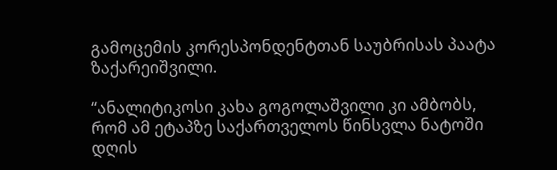გამოცემის კორესპონდენტთან საუბრისას პაატა ზაქარეიშვილი.

“ანალიტიკოსი კახა გოგოლაშვილი კი ამბობს, რომ ამ ეტაპზე საქართველოს წინსვლა ნატოში დღის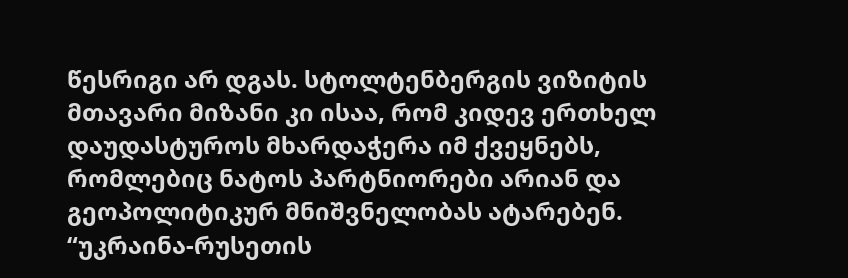წესრიგი არ დგას. სტოლტენბერგის ვიზიტის მთავარი მიზანი კი ისაა, რომ კიდევ ერთხელ დაუდასტუროს მხარდაჭერა იმ ქვეყნებს, რომლებიც ნატოს პარტნიორები არიან და გეოპოლიტიკურ მნიშვნელობას ატარებენ. “უკრაინა-რუსეთის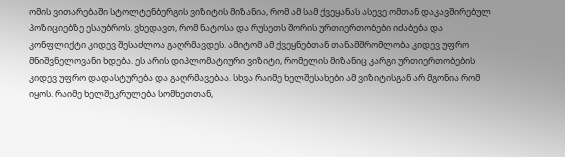ომის ვითარებაში სტოლტენბერგის ვიზიტის მიზანია, რომ ამ სამ ქვეყანას ასევე ომთან დაკავშირებულ პოზიციებზე ესაუბროს. ვხედავთ, რომ ნატოსა და რუსეთს შორის ურთიერთობები იძაბება და კონფლიქტი კიდევ შესაძლოა გაღრმავდეს. ამიტომ ამ ქვეყნებთან თანამშრომლობა კიდევ უფრო მნიშვნელოვანი ხდება. ეს არის დიპლომატიური ვიზიტი, რომელის მიზანიც კარგი ურთიერთობების კიდევ უფრო დადასტურება და გაღრმავებაა. სხვა რაიმე ხელშესახები ამ ვიზიტისგან არ მგონია რომ იყოს. რაიმე ხელშეკრულება სომხეთთან,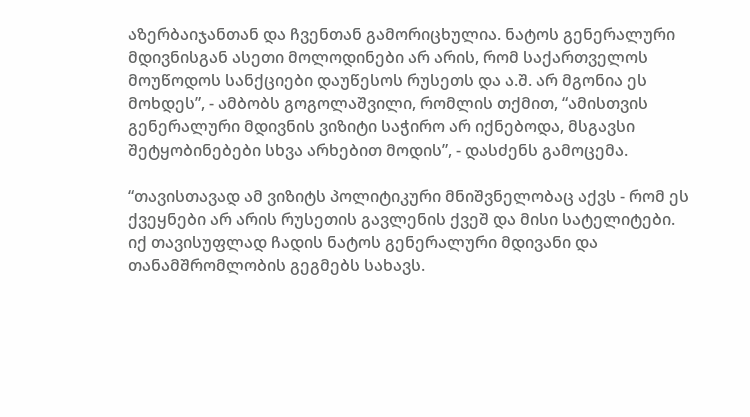აზერბაიჯანთან და ჩვენთან გამორიცხულია. ნატოს გენერალური მდივნისგან ასეთი მოლოდინები არ არის, რომ საქართველოს მოუწოდოს სანქციები დაუწესოს რუსეთს და ა.შ. არ მგონია ეს მოხდეს”, - ამბობს გოგოლაშვილი, რომლის თქმით, “ამისთვის გენერალური მდივნის ვიზიტი საჭირო არ იქნებოდა, მსგავსი შეტყობინებები სხვა არხებით მოდის”, - დასძენს გამოცემა.

“თავისთავად ამ ვიზიტს პოლიტიკური მნიშვნელობაც აქვს - რომ ეს ქვეყნები არ არის რუსეთის გავლენის ქვეშ და მისი სატელიტები. იქ თავისუფლად ჩადის ნატოს გენერალური მდივანი და თანამშრომლობის გეგმებს სახავს.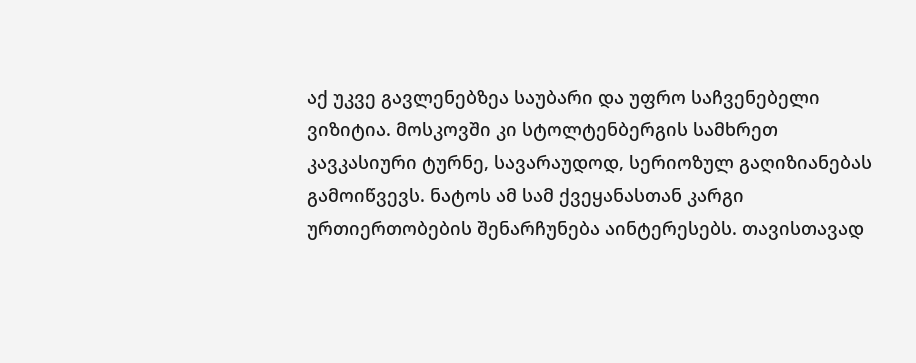აქ უკვე გავლენებზეა საუბარი და უფრო საჩვენებელი ვიზიტია. მოსკოვში კი სტოლტენბერგის სამხრეთ კავკასიური ტურნე, სავარაუდოდ, სერიოზულ გაღიზიანებას გამოიწვევს. ნატოს ამ სამ ქვეყანასთან კარგი ურთიერთობების შენარჩუნება აინტერესებს. თავისთავად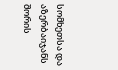სომხეთსა და აზერბაიჯანს შორის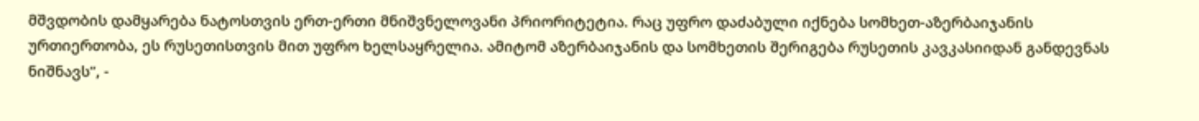მშვდობის დამყარება ნატოსთვის ერთ-ერთი მნიშვნელოვანი პრიორიტეტია. რაც უფრო დაძაბული იქნება სომხეთ-აზერბაიჯანის ურთიერთობა, ეს რუსეთისთვის მით უფრო ხელსაყრელია. ამიტომ აზერბაიჯანის და სომხეთის შერიგება რუსეთის კავკასიიდან განდევნას ნიშნავს”, -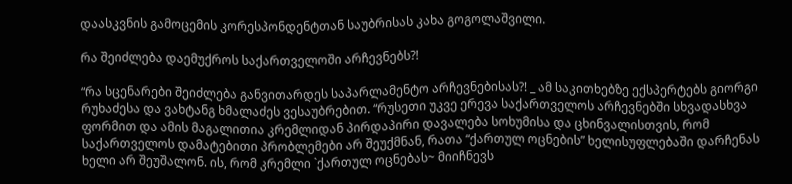დაასკვნის გამოცემის კორესპონდენტთან საუბრისას კახა გოგოლაშვილი.

რა შეიძლება დაემუქროს საქართველოში არჩევნებს?!

“რა სცენარები შეიძლება განვითარდეს საპარლამენტო არჩევნებისას?! _ ამ საკითხებზე ექსპერტებს გიორგი რუხაძესა და ვახტანგ ხმალაძეს ვესაუბრებით. “რუსეთი უკვე ერევა საქართველოს არჩევნებში სხვადასხვა ფორმით და ამის მაგალითია კრემლიდან პირდაპირი დავალება სოხუმისა და ცხინვალისთვის, რომ საქართველოს დამატებითი პრობლემები არ შეუქმნან, რათა “ქართულ ოცნების” ხელისუფლებაში დარჩენას ხელი არ შეუშალონ. ის, რომ კრემლი `ქართულ ოცნებას~ მიიჩნევს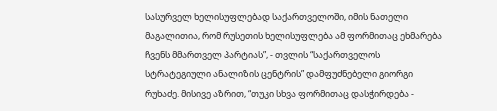სასურველ ხელისუფლებად საქართველოში, იმის ნათელი მაგალითია, რომ რუსეთის ხელისუფლება ამ ფორმითაც ეხმარება ჩვენს მმართველ პარტიას”, - თვლის “საქართველოს სტრატეგიული ანალიზის ცენტრის” დამფუძნებელი გიორგი რუხაძე. მისივე აზრით, “თუკი სხვა ფორმითაც დასჭირდება -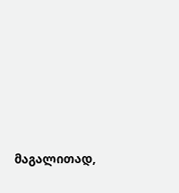მაგალითად,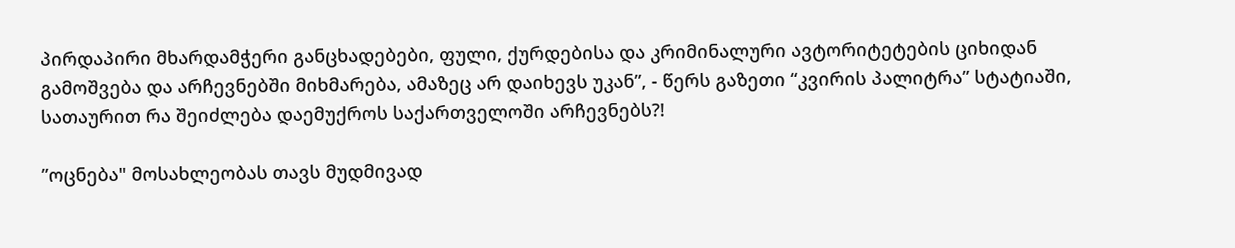პირდაპირი მხარდამჭერი განცხადებები, ფული, ქურდებისა და კრიმინალური ავტორიტეტების ციხიდან გამოშვება და არჩევნებში მიხმარება, ამაზეც არ დაიხევს უკან”, - წერს გაზეთი “კვირის პალიტრა” სტატიაში, სათაურით რა შეიძლება დაემუქროს საქართველოში არჩევნებს?!

”ოცნება" მოსახლეობას თავს მუდმივად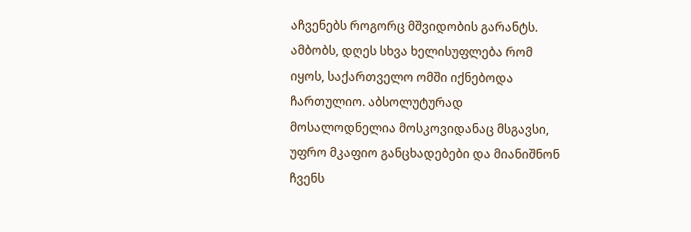აჩვენებს როგორც მშვიდობის გარანტს. ამბობს, დღეს სხვა ხელისუფლება რომ იყოს, საქართველო ომში იქნებოდა ჩართულიო. აბსოლუტურად მოსალოდნელია მოსკოვიდანაც მსგავსი, უფრო მკაფიო განცხადებები და მიანიშნონ ჩვენს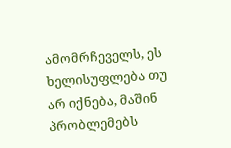ამომრჩეველს, ეს ხელისუფლება თუ არ იქნება, მაშინ პრობლემებს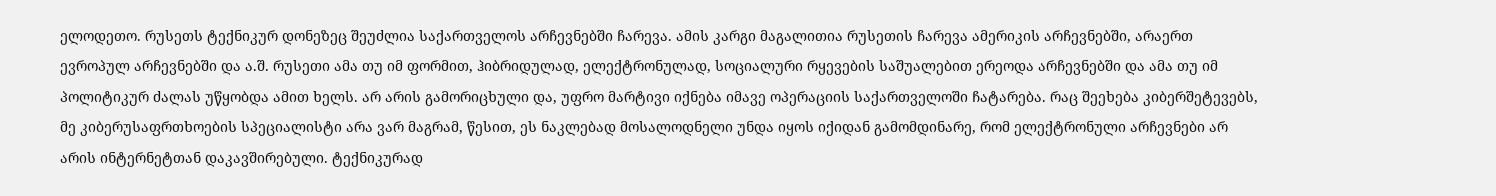ელოდეთო. რუსეთს ტექნიკურ დონეზეც შეუძლია საქართველოს არჩევნებში ჩარევა. ამის კარგი მაგალითია რუსეთის ჩარევა ამერიკის არჩევნებში, არაერთ ევროპულ არჩევნებში და ა.შ. რუსეთი ამა თუ იმ ფორმით, ჰიბრიდულად, ელექტრონულად, სოციალური რყევების საშუალებით ერეოდა არჩევნებში და ამა თუ იმ პოლიტიკურ ძალას უწყობდა ამით ხელს. არ არის გამორიცხული და, უფრო მარტივი იქნება იმავე ოპერაციის საქართველოში ჩატარება. რაც შეეხება კიბერშეტევებს, მე კიბერუსაფრთხოების სპეციალისტი არა ვარ მაგრამ, წესით, ეს ნაკლებად მოსალოდნელი უნდა იყოს იქიდან გამომდინარე, რომ ელექტრონული არჩევნები არ არის ინტერნეტთან დაკავშირებული. ტექნიკურად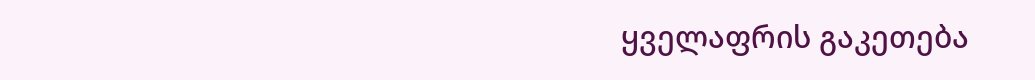ყველაფრის გაკეთება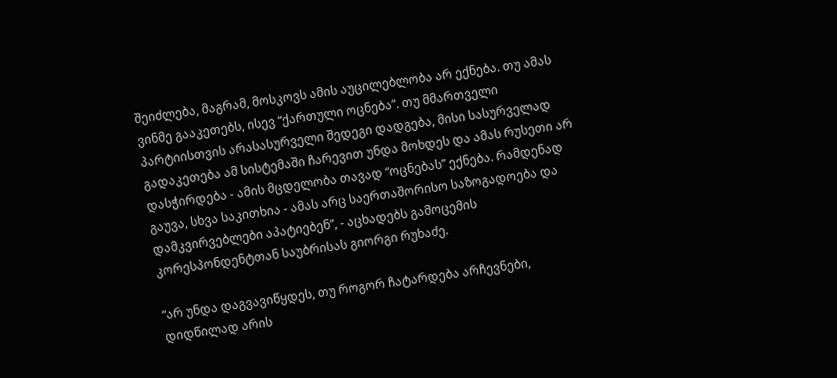შეიძლება, მაგრამ, მოსკოვს ამის აუცილებლობა არ ექნება. თუ ამას ვინმე გააკეთებს, ისევ “ქართული ოცნება”. თუ მმართველი პარტიისთვის არასასურველი შედეგი დადგება, მისი სასურველად გადაკეთება ამ სისტემაში ჩარევით უნდა მოხდეს და ამას რუსეთი არ დასჭირდება - ამის მცდელობა თავად “ოცნებას” ექნება. რამდენად გაუვა, სხვა საკითხია - ამას არც საერთაშორისო საზოგადოება და დამკვირვებლები აპატიებენ”, - აცხადებს გამოცემის კორესპონდენტთან საუბრისას გიორგი რუხაძე.

“არ უნდა დაგვავიწყდეს, თუ როგორ ჩატარდება არჩევნები, დიდწილად არის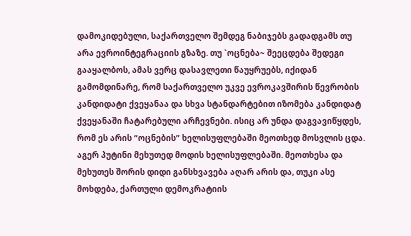დამოკიდებული, საქართველო შემდეგ ნაბიჯებს გადადგამს თუ არა ევროინტეგრაციის გზაზე. თუ `ოცნება~ შეეცდება შედეგი გააყალბოს, ამას ვერც დასავლეთი წაუყრუებს, იქიდან გამომდინარე, რომ საქართველო უკვე ევროკავშირის წევრობის კანდიდატი ქვეყანაა და სხვა სტანდარტებით იზომება კანდიდატ ქვეყანაში ჩატარებული არჩევნები. ისიც არ უნდა დაგვავიწყდეს, რომ ეს არის “ოცნების” ხელისუფლებაში მეოთხედ მოსვლის ცდა. აგერ პუტინი მეხუთედ მოდის ხელისუფლებაში. მეოთხესა და მეხუთეს შორის დიდი განსხვავება აღარ არის და, თუკი ასე მოხდება, ქართული დემოკრატიის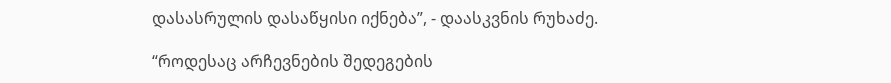დასასრულის დასაწყისი იქნება”, - დაასკვნის რუხაძე.

“როდესაც არჩევნების შედეგების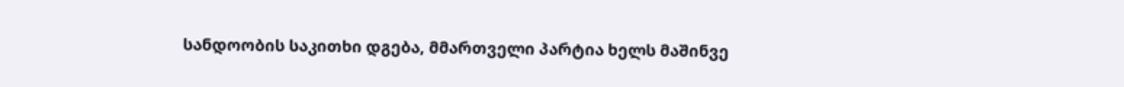სანდოობის საკითხი დგება, მმართველი პარტია ხელს მაშინვე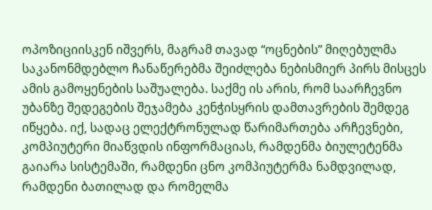ოპოზიციისკენ იშვერს, მაგრამ თავად “ოცნების” მიღებულმა საკანონმდებლო ჩანაწერებმა შეიძლება ნებისმიერ პირს მისცეს ამის გამოყენების საშუალება. საქმე ის არის, რომ საარჩევნო უბანზე შედეგების შეჯამება კენჭისყრის დამთავრების შემდეგ იწყება. იქ, სადაც ელექტრონულად წარიმართება არჩევნები, კომპიუტერი მიაწვდის ინფორმაციას, რამდენმა ბიულეტენმა გაიარა სისტემაში, რამდენი ცნო კომპიუტერმა ნამდვილად, რამდენი ბათილად და რომელმა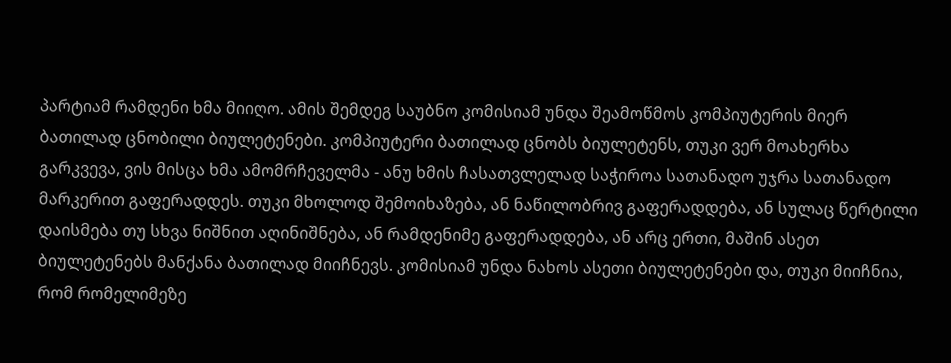პარტიამ რამდენი ხმა მიიღო. ამის შემდეგ საუბნო კომისიამ უნდა შეამოწმოს კომპიუტერის მიერ ბათილად ცნობილი ბიულეტენები. კომპიუტერი ბათილად ცნობს ბიულეტენს, თუკი ვერ მოახერხა გარკვევა, ვის მისცა ხმა ამომრჩეველმა - ანუ ხმის ჩასათვლელად საჭიროა სათანადო უჯრა სათანადო მარკერით გაფერადდეს. თუკი მხოლოდ შემოიხაზება, ან ნაწილობრივ გაფერადდება, ან სულაც წერტილი დაისმება თუ სხვა ნიშნით აღინიშნება, ან რამდენიმე გაფერადდება, ან არც ერთი, მაშინ ასეთ ბიულეტენებს მანქანა ბათილად მიიჩნევს. კომისიამ უნდა ნახოს ასეთი ბიულეტენები და, თუკი მიიჩნია, რომ რომელიმეზე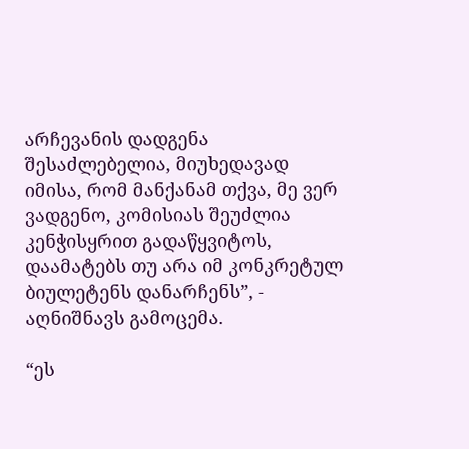არჩევანის დადგენა შესაძლებელია, მიუხედავად იმისა, რომ მანქანამ თქვა, მე ვერ ვადგენო, კომისიას შეუძლია კენჭისყრით გადაწყვიტოს, დაამატებს თუ არა იმ კონკრეტულ ბიულეტენს დანარჩენს”, - აღნიშნავს გამოცემა.

“ეს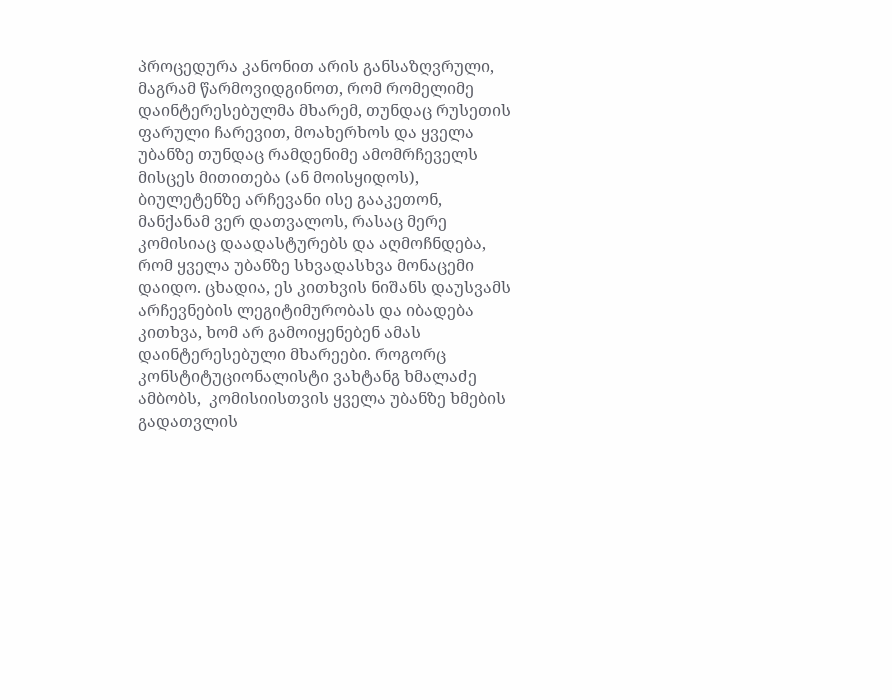პროცედურა კანონით არის განსაზღვრული, მაგრამ წარმოვიდგინოთ, რომ რომელიმე დაინტერესებულმა მხარემ, თუნდაც რუსეთის ფარული ჩარევით, მოახერხოს და ყველა უბანზე თუნდაც რამდენიმე ამომრჩეველს მისცეს მითითება (ან მოისყიდოს), ბიულეტენზე არჩევანი ისე გააკეთონ, მანქანამ ვერ დათვალოს, რასაც მერე კომისიაც დაადასტურებს და აღმოჩნდება, რომ ყველა უბანზე სხვადასხვა მონაცემი დაიდო. ცხადია, ეს კითხვის ნიშანს დაუსვამს არჩევნების ლეგიტიმურობას და იბადება კითხვა, ხომ არ გამოიყენებენ ამას დაინტერესებული მხარეები. როგორც კონსტიტუციონალისტი ვახტანგ ხმალაძე ამბობს,  კომისიისთვის ყველა უბანზე ხმების გადათვლის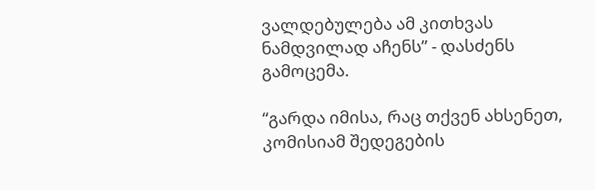ვალდებულება ამ კითხვას ნამდვილად აჩენს” - დასძენს გამოცემა.

“გარდა იმისა, რაც თქვენ ახსენეთ, კომისიამ შედეგების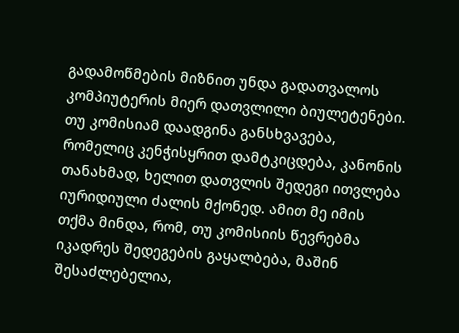გადამოწმების მიზნით უნდა გადათვალოს კომპიუტერის მიერ დათვლილი ბიულეტენები. თუ კომისიამ დაადგინა განსხვავება, რომელიც კენჭისყრით დამტკიცდება, კანონის თანახმად, ხელით დათვლის შედეგი ითვლება იურიდიული ძალის მქონედ. ამით მე იმის თქმა მინდა, რომ, თუ კომისიის წევრებმა იკადრეს შედეგების გაყალბება, მაშინ შესაძლებელია,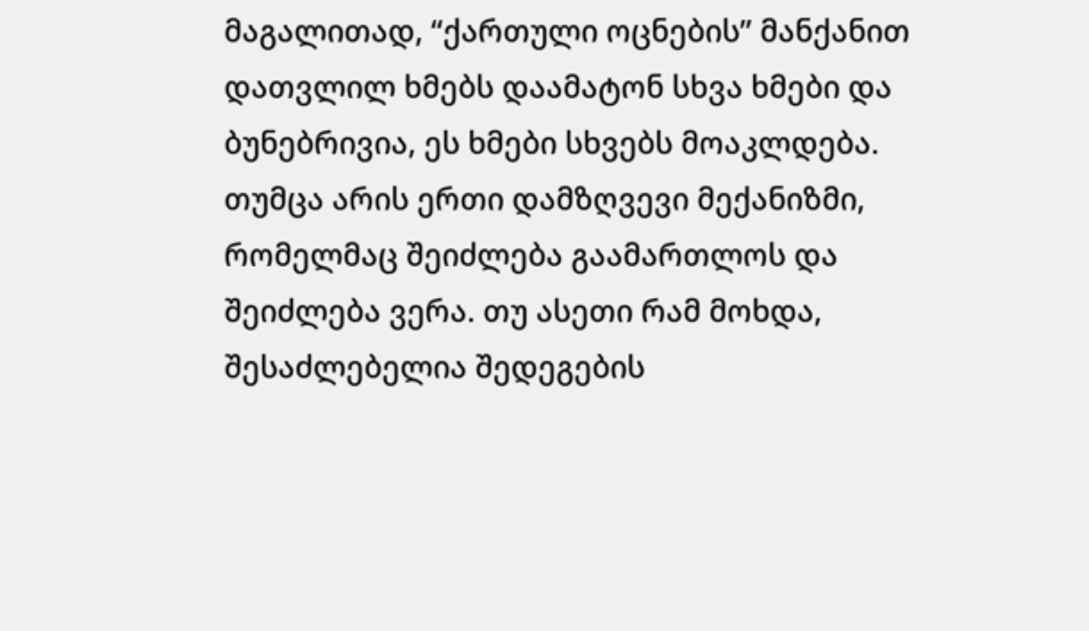მაგალითად, “ქართული ოცნების” მანქანით დათვლილ ხმებს დაამატონ სხვა ხმები და ბუნებრივია, ეს ხმები სხვებს მოაკლდება. თუმცა არის ერთი დამზღვევი მექანიზმი, რომელმაც შეიძლება გაამართლოს და შეიძლება ვერა. თუ ასეთი რამ მოხდა, შესაძლებელია შედეგების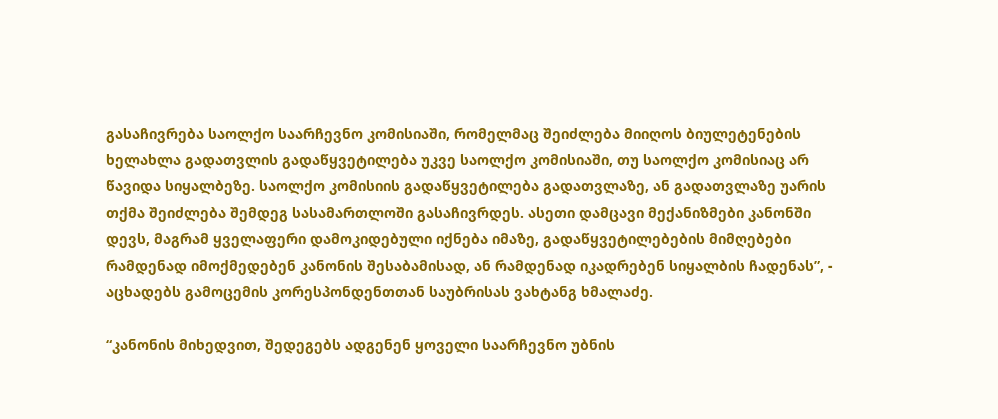გასაჩივრება საოლქო საარჩევნო კომისიაში, რომელმაც შეიძლება მიიღოს ბიულეტენების ხელახლა გადათვლის გადაწყვეტილება უკვე საოლქო კომისიაში, თუ საოლქო კომისიაც არ წავიდა სიყალბეზე. საოლქო კომისიის გადაწყვეტილება გადათვლაზე, ან გადათვლაზე უარის თქმა შეიძლება შემდეგ სასამართლოში გასაჩივრდეს. ასეთი დამცავი მექანიზმები კანონში დევს, მაგრამ ყველაფერი დამოკიდებული იქნება იმაზე, გადაწყვეტილებების მიმღებები რამდენად იმოქმედებენ კანონის შესაბამისად, ან რამდენად იკადრებენ სიყალბის ჩადენას”, - აცხადებს გამოცემის კორესპონდენთთან საუბრისას ვახტანგ ხმალაძე.

“კანონის მიხედვით, შედეგებს ადგენენ ყოველი საარჩევნო უბნის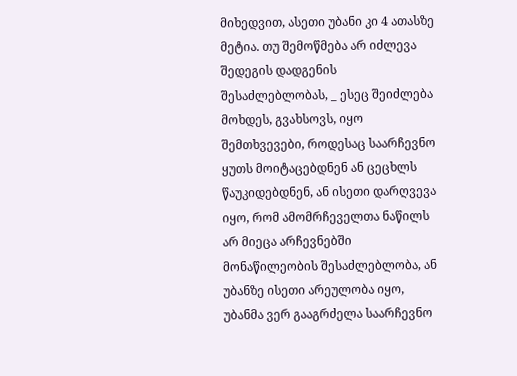მიხედვით, ასეთი უბანი კი 4 ათასზე მეტია. თუ შემოწმება არ იძლევა შედეგის დადგენის შესაძლებლობას, _ ესეც შეიძლება მოხდეს, გვახსოვს, იყო შემთხვევები, როდესაც საარჩევნო ყუთს მოიტაცებდნენ ან ცეცხლს წაუკიდებდნენ, ან ისეთი დარღვევა იყო, რომ ამომრჩეველთა ნაწილს არ მიეცა არჩევნებში მონაწილეობის შესაძლებლობა, ან უბანზე ისეთი არეულობა იყო, უბანმა ვერ გააგრძელა საარჩევნო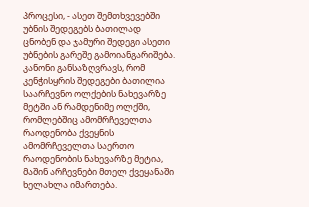პროცესი, - ასეთ შემთხვევებში უბნის შედეგებს ბათილად ცნობენ და ჯამური შედეგი ასეთი უბნების გარეშე გამოიანგარიშება. კანონი განსაზღვრავს, რომ კენჭისყრის შედეგები ბათილია საარჩევნო ოლქების ნახევარზე მეტში ან რამდენიმე ოლქში, რომლებშიც ამომრჩეველთა რაოდენობა ქვეყნის ამომრჩეველთა საერთო რაოდენობის ნახევარზე მეტია, მაშინ არჩევნები მთელ ქვეყანაში ხელახლა იმართება.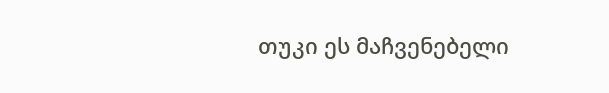თუკი ეს მაჩვენებელი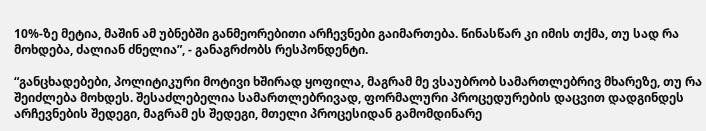10%-ზე მეტია, მაშინ ამ უბნებში განმეორებითი არჩევნები გაიმართება. წინასწარ კი იმის თქმა, თუ სად რა მოხდება, ძალიან ძნელია”, - განაგრძობს რესპონდენტი.

“განცხადებები, პოლიტიკური მოტივი ხშირად ყოფილა, მაგრამ მე ვსაუბრობ სამართლებრივ მხარეზე, თუ რა შეიძლება მოხდეს. შესაძლებელია სამართლებრივად, ფორმალური პროცედურების დაცვით დადგინდეს არჩევნების შედეგი, მაგრამ ეს შედეგი, მთელი პროცესიდან გამომდინარე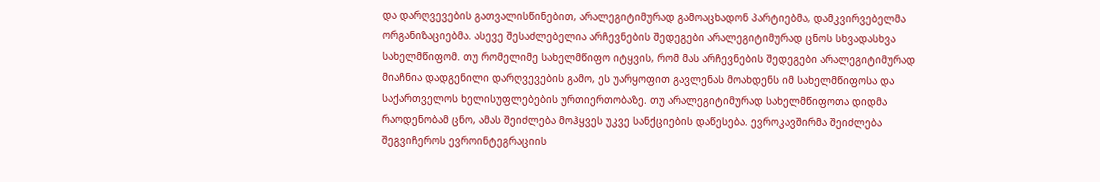და დარღვევების გათვალისწინებით, არალეგიტიმურად გამოაცხადონ პარტიებმა, დამკვირვებელმა ორგანიზაციებმა. ასევე შესაძლებელია არჩევნების შედეგები არალეგიტიმურად ცნოს სხვადასხვა სახელმწიფომ. თუ რომელიმე სახელმწიფო იტყვის, რომ მას არჩევნების შედეგები არალეგიტიმურად მიაჩნია დადგენილი დარღვევების გამო, ეს უარყოფით გავლენას მოახდენს იმ სახელმწიფოსა და საქართველოს ხელისუფლებების ურთიერთობაზე. თუ არალეგიტიმურად სახელმწიფოთა დიდმა რაოდენობამ ცნო, ამას შეიძლება მოჰყვეს უკვე სანქციების დაწესება. ევროკავშირმა შეიძლება შეგვიჩეროს ევროინტეგრაციის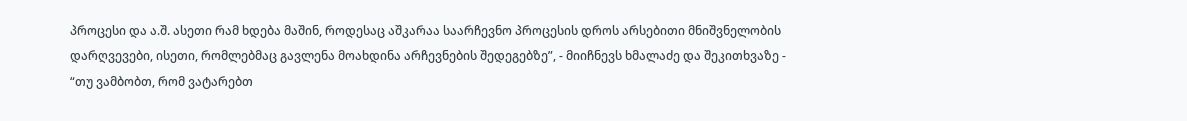პროცესი და ა.შ. ასეთი რამ ხდება მაშინ, როდესაც აშკარაა საარჩევნო პროცესის დროს არსებითი მნიშვნელობის დარღვევები, ისეთი, რომლებმაც გავლენა მოახდინა არჩევნების შედეგებზე”, - მიიჩნევს ხმალაძე და შეკითხვაზე - “თუ ვამბობთ, რომ ვატარებთ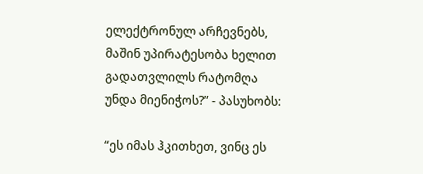ელექტრონულ არჩევნებს, მაშინ უპირატესობა ხელით გადათვლილს რატომღა უნდა მიენიჭოს?” - პასუხობს:

“ეს იმას ჰკითხეთ, ვინც ეს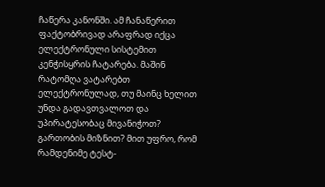ჩაწერა კანონში. ამ ჩანაწერით ფაქტობრივად არაფრად იქცა ელექტრონული სისტემით კენჭისყრის ჩატარება. მაშინ რატომღა ვატარებთ ელექტრონულად, თუ მაინც ხელით უნდა გადავთვალოთ და უპირატესობაც მივანიჭოთ? გართობის მიზნით? მით უფრო, რომ რამდენიმე ტესტ-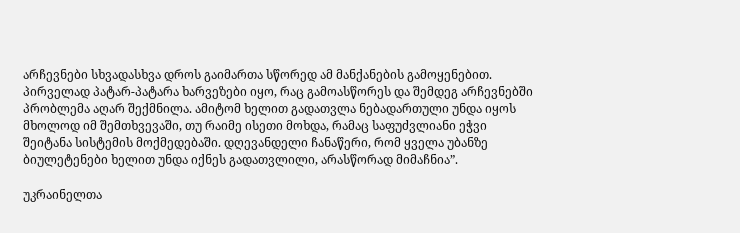არჩევნები სხვადასხვა დროს გაიმართა სწორედ ამ მანქანების გამოყენებით. პირველად პატარ-პატარა ხარვეზები იყო, რაც გამოასწორეს და შემდეგ არჩევნებში პრობლემა აღარ შექმნილა. ამიტომ ხელით გადათვლა ნებადართული უნდა იყოს მხოლოდ იმ შემთხვევაში, თუ რაიმე ისეთი მოხდა, რამაც საფუძვლიანი ეჭვი შეიტანა სისტემის მოქმედებაში. დღევანდელი ჩანაწერი, რომ ყველა უბანზე ბიულეტენები ხელით უნდა იქნეს გადათვლილი, არასწორად მიმაჩნია”.

უკრაინელთა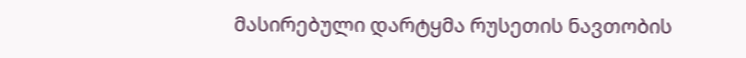მასირებული დარტყმა რუსეთის ნავთობის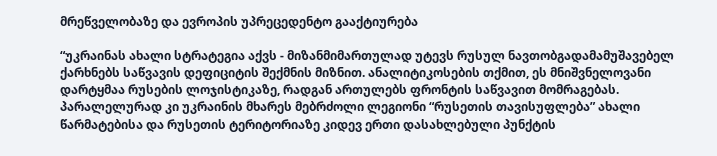მრეწველობაზე და ევროპის უპრეცედენტო გააქტიურება

“უკრაინას ახალი სტრატეგია აქვს - მიზანმიმართულად უტევს რუსულ ნავთობგადამამუშავებელ ქარხნებს საწვავის დეფიციტის შექმნის მიზნით. ანალიტიკოსების თქმით, ეს მნიშვნელოვანი დარტყმაა რუსების ლოჯისტიკაზე, რადგან ართულებს ფრონტის საწვავით მომრაგებას. პარალელურად კი უკრაინის მხარეს მებრძოლი ლეგიონი “რუსეთის თავისუფლება” ახალი წარმატებისა და რუსეთის ტერიტორიაზე კიდევ ერთი დასახლებული პუნქტის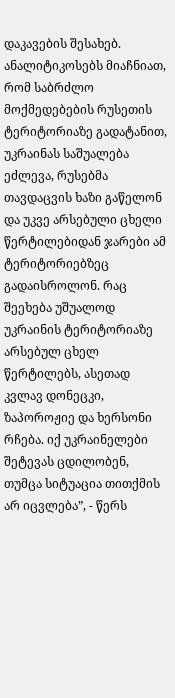დაკავების შესახებ. ანალიტიკოსებს მიაჩნიათ, რომ საბრძლო მოქმედებების რუსეთის ტერიტორიაზე გადატანით, უკრაინას საშუალება ეძლევა, რუსებმა თავდაცვის ხაზი გაწელონ და უკვე არსებული ცხელი წერტილებიდან ჯარები ამ ტერიტორიებზეც გადაისროლონ. რაც შეეხება უშუალოდ უკრაინის ტერიტორიაზე არსებულ ცხელ წერტილებს, ასეთად კვლავ დონეცკი, ზაპოროჟიე და ხერსონი რჩება. იქ უკრაინელები შეტევას ცდილობენ, თუმცა სიტუაცია თითქმის არ იცვლება”, - წერს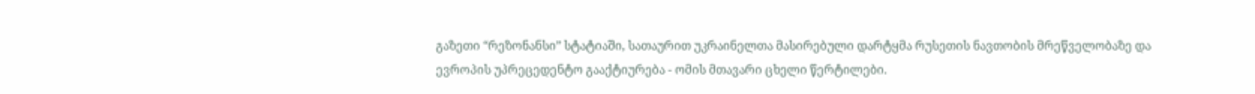გაზეთი “რეზონანსი” სტატიაში, სათაურით უკრაინელთა მასირებული დარტყმა რუსეთის ნავთობის მრეწველობაზე და ევროპის უპრეცედენტო გააქტიურება - ომის მთავარი ცხელი წერტილები.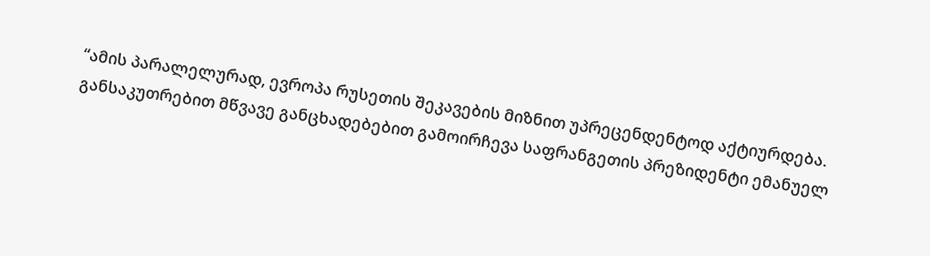“ამის პარალელურად, ევროპა რუსეთის შეკავების მიზნით უპრეცენდენტოდ აქტიურდება. განსაკუთრებით მწვავე განცხადებებით გამოირჩევა საფრანგეთის პრეზიდენტი ემანუელ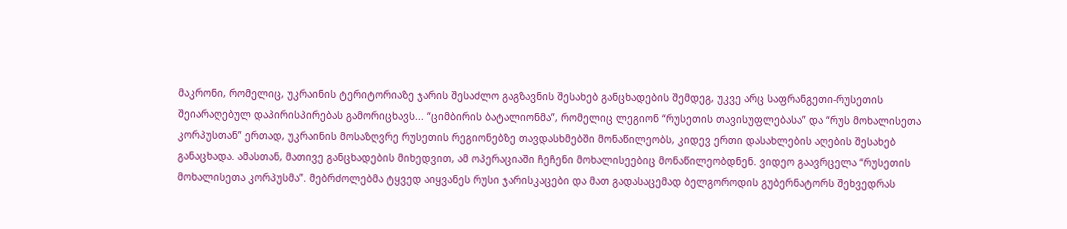მაკრონი, რომელიც, უკრაინის ტერიტორიაზე ჯარის შესაძლო გაგზავნის შესახებ განცხადების შემდეგ, უკვე არც საფრანგეთი-რუსეთის შეიარაღებულ დაპირისპირებას გამორიცხავს... “ციმბირის ბატალიონმა”, რომელიც ლეგიონ “რუსეთის თავისუფლებასა” და “რუს მოხალისეთა კორპუსთან” ერთად, უკრაინის მოსაზღვრე რუსეთის რეგიონებზე თავდასხმებში მონაწილეობს, კიდევ ერთი დასახლების აღების შესახებ განაცხადა. ამასთან, მათივე განცხადების მიხედვით, ამ ოპერაციაში ჩეჩენი მოხალისეებიც მონაწილეობდნენ. ვიდეო გაავრცელა “რუსეთის მოხალისეთა კორპუსმა”. მებრძოლებმა ტყვედ აიყვანეს რუსი ჯარისკაცები და მათ გადასაცემად ბელგოროდის გუბერნატორს შეხვედრას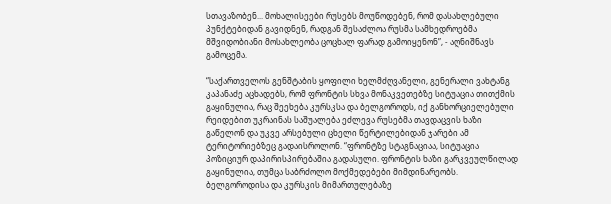სთავაზობენ... მოხალისეები რუსებს მოუწოდებენ, რომ დასახლებული პუნქტებიდან გავიდნენ, რადგან შესაძლოა რუსმა სამხედროებმა მშვიდობიანი მოსახლეობა ცოცხალ ფარად გამოიყენონ”, - აღნიშნავს გამოცემა.

“საქართველოს გენშტაბის ყოფილი ხელმძღვანელი, გენერალი ვახტანგ კაპანაძე აცხადებს, რომ ფრონტის სხვა მონაკვეთებზე სიტუაცია თითქმის გაყინულია, რაც შეეხება კურსკსა და ბელგოროდს, იქ განხორციელებული რეიდებით უკრაინას საშუალება ეძლევა რუსებმა თავდაცვის ხაზი გაწელონ და უკვე არსებული ცხელი წერტილებიდან ჯარები ამ ტერიტორიებზეც გადაისროლონ. “ფრონტზე სტაგნაციაა, სიტუაცია პოზიციურ დაპირისპირებაშია გადასული. ფრონტის ხაზი გარკვეულწილად გაყინულია, თუმცა საბრძოლო მოქმედებები მიმდინარეობს. ბელგოროდისა და კურსკის მიმართულებაზე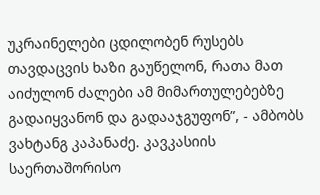უკრაინელები ცდილობენ რუსებს თავდაცვის ხაზი გაუწელონ, რათა მათ აიძულონ ძალები ამ მიმართულებებზე გადაიყვანონ და გადააჯგუფონ”, - ამბობს ვახტანგ კაპანაძე. კავკასიის საერთაშორისო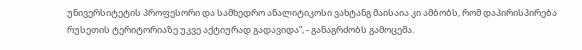უნივერსიტეტის პროფესორი და სამხედრო ანალიტიკოსი ვახტანგ მაისაია კი ამბობს, რომ დაპირისპირება რუსეთის ტერიტორიაზე უკვე აქტიურად გადავიდა”, - განაგრძობს გამოცემა.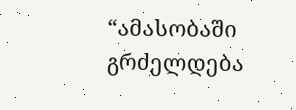“ამასობაში გრძელდება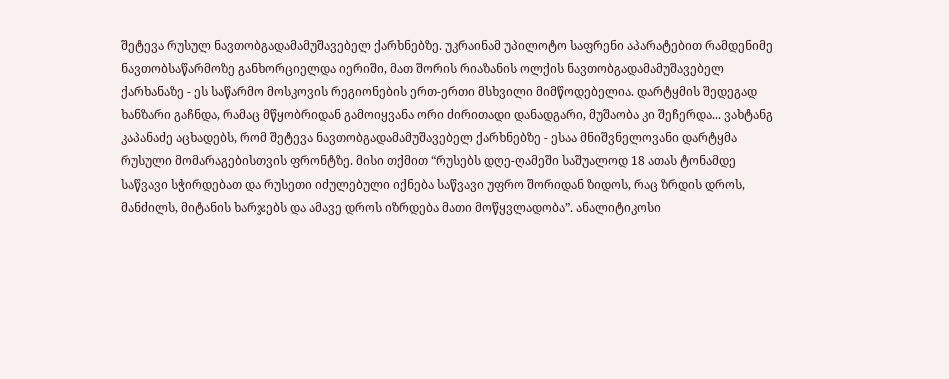შეტევა რუსულ ნავთობგადამამუშავებელ ქარხნებზე. უკრაინამ უპილოტო საფრენი აპარატებით რამდენიმე ნავთობსაწარმოზე განხორციელდა იერიში, მათ შორის რიაზანის ოლქის ნავთობგადამამუშავებელ ქარხანაზე - ეს საწარმო მოსკოვის რეგიონების ერთ-ერთი მსხვილი მიმწოდებელია. დარტყმის შედეგად ხანზარი გაჩნდა, რამაც მწყობრიდან გამოიყვანა ორი ძირითადი დანადგარი, მუშაობა კი შეჩერდა... ვახტანგ კაპანაძე აცხადებს, რომ შეტევა ნავთობგადამამუშავებელ ქარხნებზე - ესაა მნიშვნელოვანი დარტყმა რუსული მომარაგებისთვის ფრონტზე. მისი თქმით “რუსებს დღე-ღამეში საშუალოდ 18 ათას ტონამდე საწვავი სჭირდებათ და რუსეთი იძულებული იქნება საწვავი უფრო შორიდან ზიდოს, რაც ზრდის დროს, მანძილს, მიტანის ხარჯებს და ამავე დროს იზრდება მათი მოწყვლადობა”. ანალიტიკოსი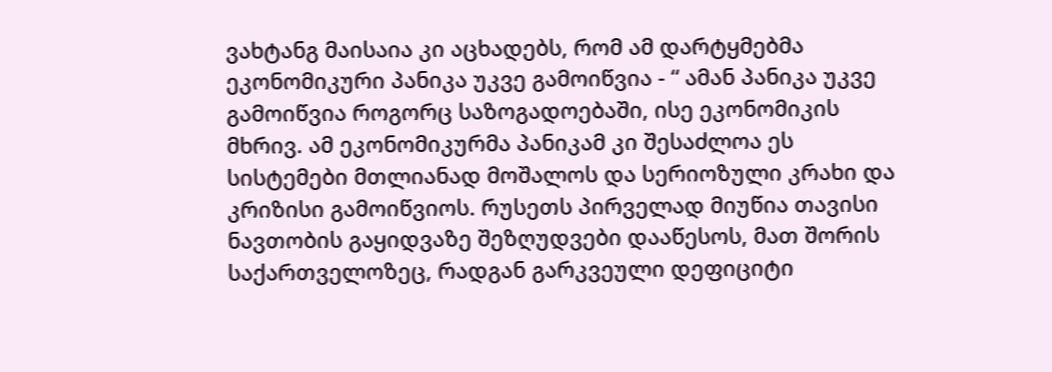ვახტანგ მაისაია კი აცხადებს, რომ ამ დარტყმებმა ეკონომიკური პანიკა უკვე გამოიწვია - “ ამან პანიკა უკვე გამოიწვია როგორც საზოგადოებაში, ისე ეკონომიკის მხრივ. ამ ეკონომიკურმა პანიკამ კი შესაძლოა ეს სისტემები მთლიანად მოშალოს და სერიოზული კრახი და კრიზისი გამოიწვიოს. რუსეთს პირველად მიუწია თავისი ნავთობის გაყიდვაზე შეზღუდვები დააწესოს, მათ შორის საქართველოზეც, რადგან გარკვეული დეფიციტი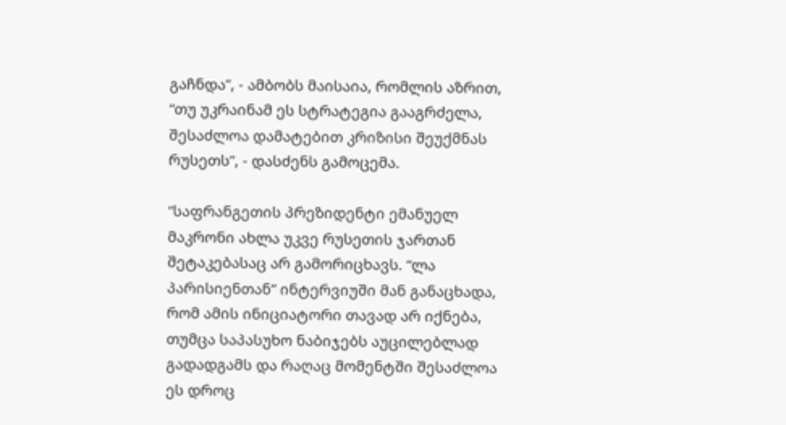გაჩნდა”, - ამბობს მაისაია, რომლის აზრით, “თუ უკრაინამ ეს სტრატეგია გააგრძელა, შესაძლოა დამატებით კრიზისი შეუქმნას რუსეთს”, - დასძენს გამოცემა.

“საფრანგეთის პრეზიდენტი ემანუელ მაკრონი ახლა უკვე რუსეთის ჯართან შეტაკებასაც არ გამორიცხავს. “ლა პარისიენთან” ინტერვიუში მან განაცხადა, რომ ამის ინიციატორი თავად არ იქნება, თუმცა საპასუხო ნაბიჯებს აუცილებლად გადადგამს და რაღაც მომენტში შესაძლოა ეს დროც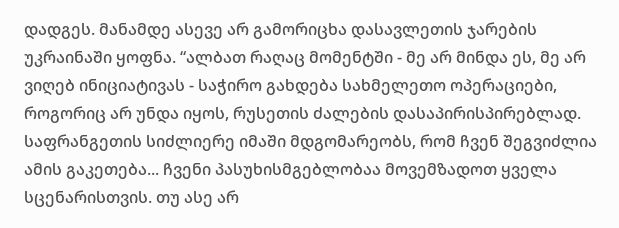დადგეს. მანამდე ასევე არ გამორიცხა დასავლეთის ჯარების უკრაინაში ყოფნა. “ალბათ რაღაც მომენტში - მე არ მინდა ეს, მე არ ვიღებ ინიციატივას - საჭირო გახდება სახმელეთო ოპერაციები, როგორიც არ უნდა იყოს, რუსეთის ძალების დასაპირისპირებლად. საფრანგეთის სიძლიერე იმაში მდგომარეობს, რომ ჩვენ შეგვიძლია ამის გაკეთება... ჩვენი პასუხისმგებლობაა მოვემზადოთ ყველა სცენარისთვის. თუ ასე არ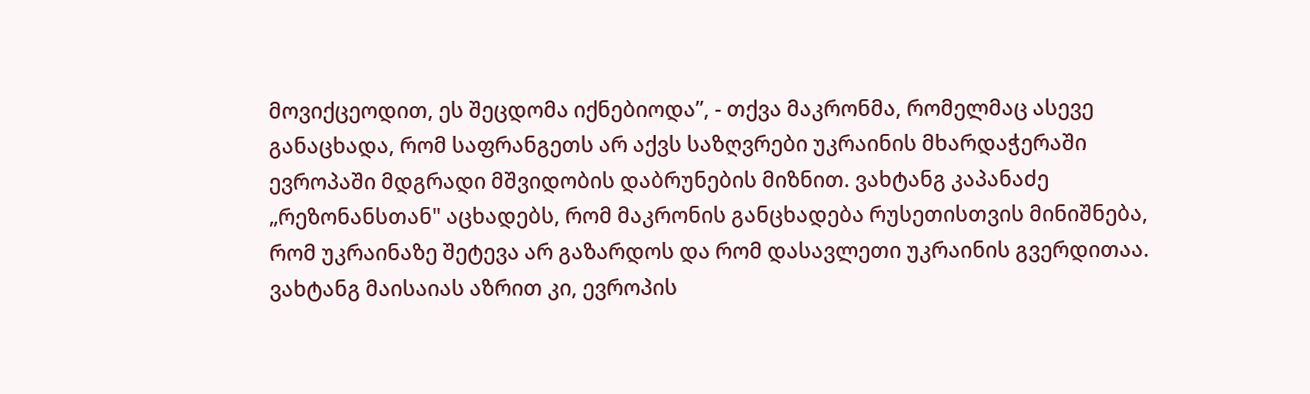მოვიქცეოდით, ეს შეცდომა იქნებიოდა”, - თქვა მაკრონმა, რომელმაც ასევე განაცხადა, რომ საფრანგეთს არ აქვს საზღვრები უკრაინის მხარდაჭერაში ევროპაში მდგრადი მშვიდობის დაბრუნების მიზნით. ვახტანგ კაპანაძე „რეზონანსთან" აცხადებს, რომ მაკრონის განცხადება რუსეთისთვის მინიშნება, რომ უკრაინაზე შეტევა არ გაზარდოს და რომ დასავლეთი უკრაინის გვერდითაა. ვახტანგ მაისაიას აზრით კი, ევროპის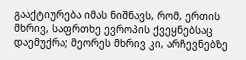გააქტიურება იმას ნიშნავს, რომ, ერთის მხრივ, საფრთხე ევროპის ქვეყნებსაც დაემუქრა; მეორეს მხრივ კი, არჩევნებზე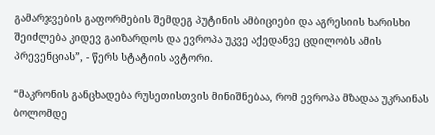გამარჯვების გაფორმების შემდეგ პუტინის ამბიციები და აგრესიის ხარისხი შეიძლება კიდევ გაიზარდოს და ევროპა უკვე აქედანვე ცდილობს ამის პრევენციას”, - წერს სტატიის ავტორი.

“მაკრონის განცხადება რუსეთისთვის მინიშნებაა, რომ ევროპა მზადაა უკრაინას ბოლომდე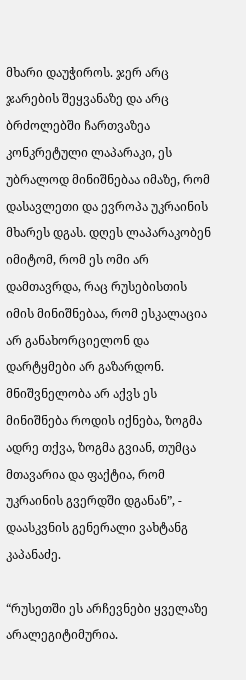მხარი დაუჭიროს. ჯერ არც ჯარების შეყვანაზე და არც ბრძოლებში ჩართვაზეა კონკრეტული ლაპარაკი, ეს უბრალოდ მინიშნებაა იმაზე, რომ დასავლეთი და ევროპა უკრაინის მხარეს დგას. დღეს ლაპარაკობენ იმიტომ, რომ ეს ომი არ დამთავრდა, რაც რუსებისთის იმის მინიშნებაა, რომ ესკალაცია არ განახორციელონ და დარტყმები არ გაზარდონ. მნიშვნელობა არ აქვს ეს მინიშნება როდის იქნება, ზოგმა ადრე თქვა, ზოგმა გვიან, თუმცა მთავარია და ფაქტია, რომ უკრაინის გვერდში დგანან”, - დაასკვნის გენერალი ვახტანგ კაპანაძე.

“რუსეთში ეს არჩევნები ყველაზე არალეგიტიმურია.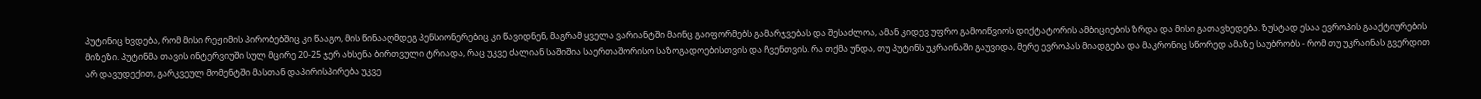პუტინიც ხვდება, რომ მისი რეჟიმის პირობებშიც კი წააგო, მის წინააღმდეგ პენსიონერებიც კი წავიდნენ, მაგრამ ყველა ვარიანტში მაინც გაიფორმებს გამარჯვებას და შესაძლოა, ამან კიდევ უფრო გამოიწვიოს დიქტატორის ამბიციების ზრდა და მისი გათავხედება. ზუსტად ესაა ევროპის გააქტიურების მიზეზი. პუტინმა თავის ინტერვიუში სულ მცირე 20-25 ჯერ ახსენა ბირთვული ტრიადა, რაც უკვე ძალიან საშიშია საერთაშორისო საზოგადოებისთვის და ჩვენთვის. რა თქმა უნდა, თუ პუტინს უკრაინაში გაუვიდა, მერე ევროპას მიადგება და მაკრონიც სწორედ ამაზე საუბრობს - რომ თუ უკრაინას გვერდით არ დავუდექით, გარკვეულ მომენტში მასთან დაპირისპირება უკვე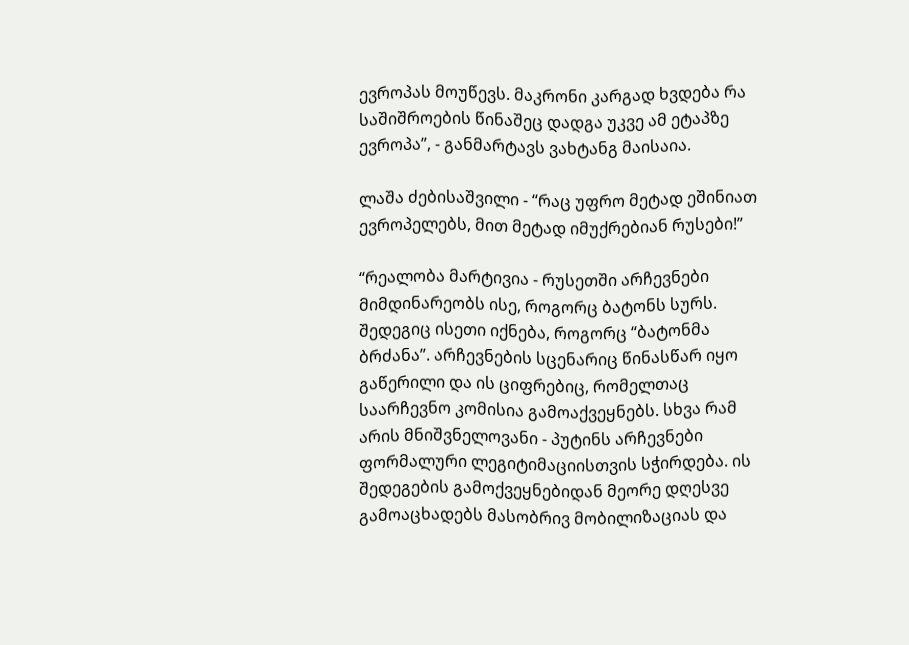ევროპას მოუწევს. მაკრონი კარგად ხვდება რა საშიშროების წინაშეც დადგა უკვე ამ ეტაპზე ევროპა”, - განმარტავს ვახტანგ მაისაია.

ლაშა ძებისაშვილი - “რაც უფრო მეტად ეშინიათ ევროპელებს, მით მეტად იმუქრებიან რუსები!”

“რეალობა მარტივია - რუსეთში არჩევნები მიმდინარეობს ისე, როგორც ბატონს სურს. შედეგიც ისეთი იქნება, როგორც “ბატონმა ბრძანა”. არჩევნების სცენარიც წინასწარ იყო გაწერილი და ის ციფრებიც, რომელთაც საარჩევნო კომისია გამოაქვეყნებს. სხვა რამ არის მნიშვნელოვანი - პუტინს არჩევნები ფორმალური ლეგიტიმაციისთვის სჭირდება. ის შედეგების გამოქვეყნებიდან მეორე დღესვე გამოაცხადებს მასობრივ მობილიზაციას და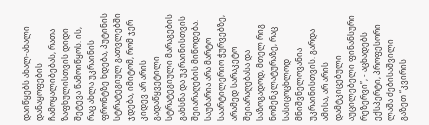დაიწყებს ახალ-ახალი დანაყოფების ჩამოყალიბებას, რათა ზაფხულისთვის დიდი შეტევა წამოიწყოს. ის, რაც ახლა უკრაინის ფრონტზე ხდება, პუტინის სტრატეგიულ გათვლებში ჯდება, იმიტომ, რომ ჯერ კიდევ არ არის გადაწყვეტილი სტრატეგიული მარაგების გახსნა და უკრაინისთვის შეიარაღების მიწოდება. საუბარია არა მარტო საარტილერიო ჭურვებზე, არამედ სარაკეტო შეიარაღებასა და საზოგადოდ, მთელ რიგ ნომენკლატურაზე, რაც სასიცოცხლოდ მნიშვნელოვანია უკრაინისთვის. გარდა ამისა, არ არის დამტკიცებული აუცილებელი ფინანსური რეზერვი”, - აცხადებს ექსპერტი, პროფესორი ლაშა ძებისაშვილი გაზეთ “კვირის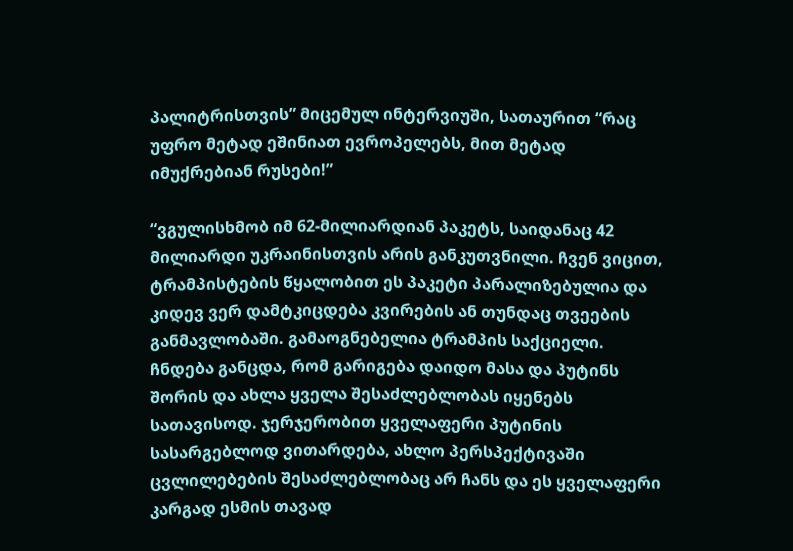პალიტრისთვის” მიცემულ ინტერვიუში, სათაურით “რაც უფრო მეტად ეშინიათ ევროპელებს, მით მეტად იმუქრებიან რუსები!”

“ვგულისხმობ იმ 62-მილიარდიან პაკეტს, საიდანაც 42 მილიარდი უკრაინისთვის არის განკუთვნილი. ჩვენ ვიცით, ტრამპისტების წყალობით ეს პაკეტი პარალიზებულია და კიდევ ვერ დამტკიცდება კვირების ან თუნდაც თვეების განმავლობაში. გამაოგნებელია ტრამპის საქციელი. ჩნდება განცდა, რომ გარიგება დაიდო მასა და პუტინს შორის და ახლა ყველა შესაძლებლობას იყენებს სათავისოდ. ჯერჯერობით ყველაფერი პუტინის სასარგებლოდ ვითარდება, ახლო პერსპექტივაში ცვლილებების შესაძლებლობაც არ ჩანს და ეს ყველაფერი კარგად ესმის თავად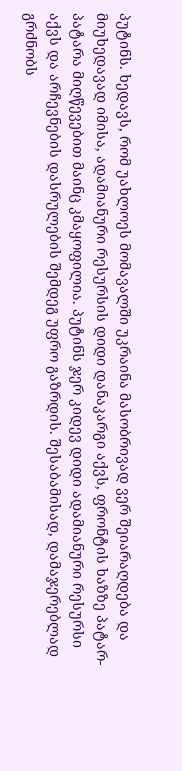პუტინს. ხედავს, რომ უახლოეს მომავალში უკრაინა მასობრივად ვერ შეიარაღდება და მიუხედავად იმისა, ადამიანური რესურსის დიდი დანაკარგი აქვს, ფრონტის ხაზზე პატარ-პატარა მიღწევებით მაინც კმაყოფილია. პუტინს ჯერ კიდევ დიდი ადამიანური რესურსი აქვს და არჩევნების დასრულების შემდეგ უფრო გაზრდის. შესაბამისად, დამაჯერებლად გრძნობს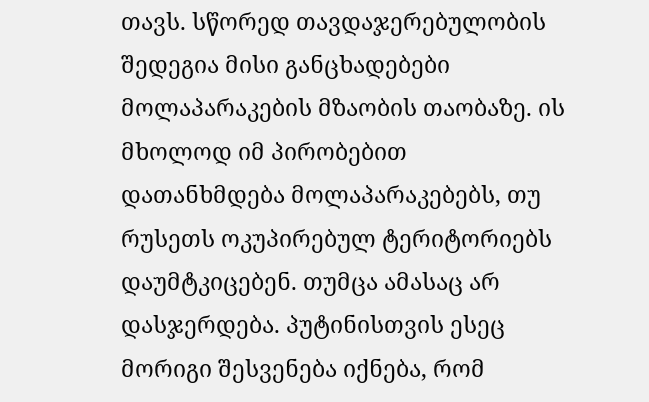თავს. სწორედ თავდაჯერებულობის შედეგია მისი განცხადებები მოლაპარაკების მზაობის თაობაზე. ის მხოლოდ იმ პირობებით დათანხმდება მოლაპარაკებებს, თუ რუსეთს ოკუპირებულ ტერიტორიებს დაუმტკიცებენ. თუმცა ამასაც არ დასჯერდება. პუტინისთვის ესეც მორიგი შესვენება იქნება, რომ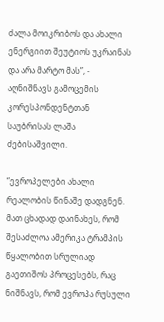ძალა მოიკრიბოს და ახალი ენერგიით შეუტიოს უკრაინას და არა მარტო მას”, - აღნიშნავს გამოცემის კორესპონდენტთან საუბრისას ლაშა ძებისაშვილი.

“ევროპელები ახალი რეალობის წინაშე დადგნენ. მათ ცხადად დაინახეს, რომ შესაძლოა ამერიკა ტრამპის წყალობით სრულიად გაეთიშოს პროცესებს, რაც ნიშნავს, რომ ევროპა რუსული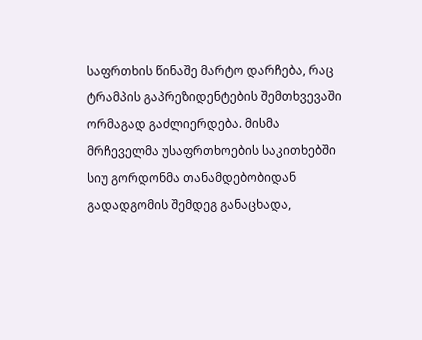საფრთხის წინაშე მარტო დარჩება, რაც ტრამპის გაპრეზიდენტების შემთხვევაში ორმაგად გაძლიერდება. მისმა მრჩეველმა უსაფრთხოების საკითხებში სიუ გორდონმა თანამდებობიდან გადადგომის შემდეგ განაცხადა,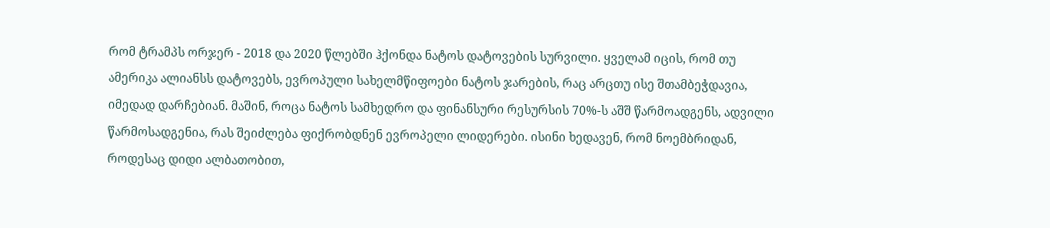რომ ტრამპს ორჯერ - 2018 და 2020 წლებში ჰქონდა ნატოს დატოვების სურვილი. ყველამ იცის, რომ თუ ამერიკა ალიანსს დატოვებს, ევროპული სახელმწიფოები ნატოს ჯარების, რაც არცთუ ისე შთამბეჭდავია, იმედად დარჩებიან. მაშინ, როცა ნატოს სამხედრო და ფინანსური რესურსის 70%-ს აშშ წარმოადგენს, ადვილი წარმოსადგენია, რას შეიძლება ფიქრობდნენ ევროპელი ლიდერები. ისინი ხედავენ, რომ ნოემბრიდან, როდესაც დიდი ალბათობით,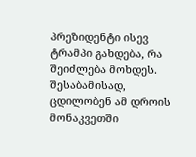პრეზიდენტი ისევ ტრამპი გახდება, რა შეიძლება მოხდეს. შესაბამისად, ცდილობენ ამ დროის მონაკვეთში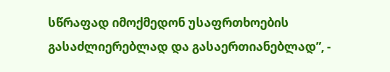სწრაფად იმოქმედონ უსაფრთხოების გასაძლიერებლად და გასაერთიანებლად”, -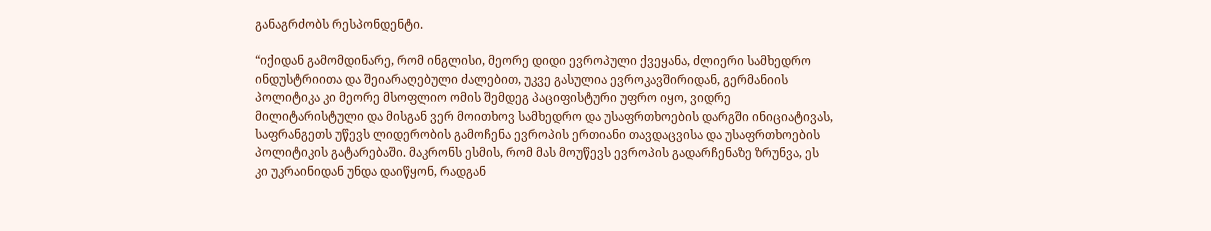განაგრძობს რესპონდენტი.

“იქიდან გამომდინარე, რომ ინგლისი, მეორე დიდი ევროპული ქვეყანა, ძლიერი სამხედრო ინდუსტრიითა და შეიარაღებული ძალებით, უკვე გასულია ევროკავშირიდან, გერმანიის პოლიტიკა კი მეორე მსოფლიო ომის შემდეგ პაციფისტური უფრო იყო, ვიდრე მილიტარისტული და მისგან ვერ მოითხოვ სამხედრო და უსაფრთხოების დარგში ინიციატივას, საფრანგეთს უწევს ლიდერობის გამოჩენა ევროპის ერთიანი თავდაცვისა და უსაფრთხოების პოლიტიკის გატარებაში. მაკრონს ესმის, რომ მას მოუწევს ევროპის გადარჩენაზე ზრუნვა, ეს კი უკრაინიდან უნდა დაიწყონ, რადგან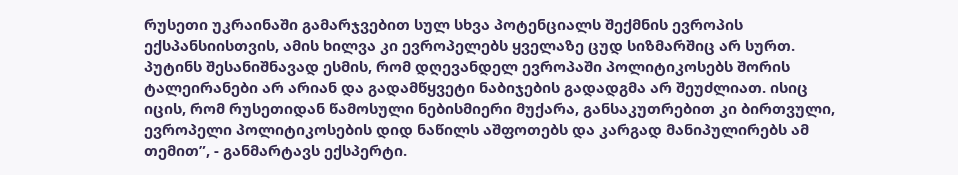რუსეთი უკრაინაში გამარჯვებით სულ სხვა პოტენციალს შექმნის ევროპის ექსპანსიისთვის, ამის ხილვა კი ევროპელებს ყველაზე ცუდ სიზმარშიც არ სურთ. პუტინს შესანიშნავად ესმის, რომ დღევანდელ ევროპაში პოლიტიკოსებს შორის ტალეირანები არ არიან და გადამწყვეტი ნაბიჯების გადადგმა არ შეუძლიათ. ისიც იცის, რომ რუსეთიდან წამოსული ნებისმიერი მუქარა, განსაკუთრებით კი ბირთვული, ევროპელი პოლიტიკოსების დიდ ნაწილს აშფოთებს და კარგად მანიპულირებს ამ თემით”, - განმარტავს ექსპერტი.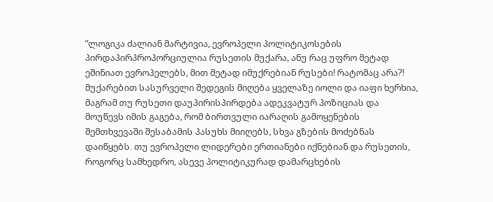“ლოგიკა ძალიან მარტივია, ევროპელი პოლიტიკოსების პირდაპირპროპორციულია რუსეთის მუქარა, ანუ რაც უფრო მეტად ეშინიათ ევროპელებს, მით მეტად იმუქრებიან რუსები! რატომაც არა?! მუქარებით სასურველი შედეგის მიღება ყველაზე იოლი და იაფი ხერხია, მაგრამ თუ რუსეთი დაუპირისპირდება ადეკვატურ პოზიციას და მოუწევს იმის გაგება, რომ ბირთვული იარაღის გამოყენების შემთხვევაში შესაბამის პასუხს მიიღებს, სხვა გზების მოძებნას დაიწყებს. თუ ევროპელი ლიდერები ერთიანები იქნებიან და რუსეთის, როგორც სამხედრო, ასევე პოლიტიკურად დამარცხების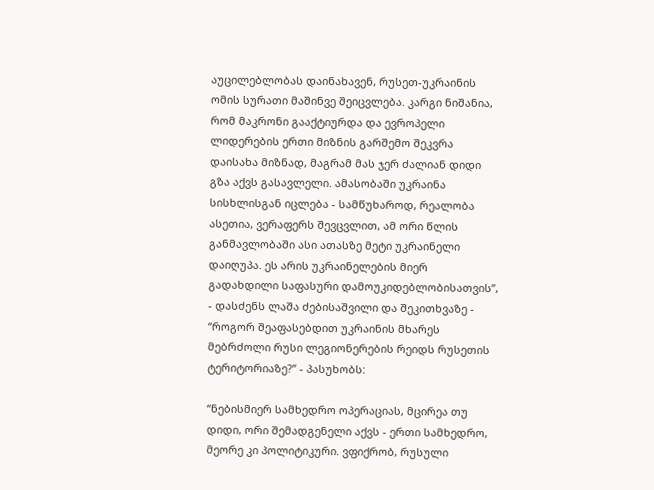აუცილებლობას დაინახავენ, რუსეთ-უკრაინის ომის სურათი მაშინვე შეიცვლება. კარგი ნიშანია, რომ მაკრონი გააქტიურდა და ევროპელი ლიდერების ერთი მიზნის გარშემო შეკვრა დაისახა მიზნად, მაგრამ მას ჯერ ძალიან დიდი გზა აქვს გასავლელი. ამასობაში უკრაინა სისხლისგან იცლება - სამწუხაროდ, რეალობა ასეთია, ვერაფერს შევცვლით, ამ ორი წლის განმავლობაში ასი ათასზე მეტი უკრაინელი დაიღუპა. ეს არის უკრაინელების მიერ გადახდილი საფასური დამოუკიდებლობისათვის”, - დასძენს ლაშა ძებისაშვილი და შეკითხვაზე - “როგორ შეაფასებდით უკრაინის მხარეს მებრძოლი რუსი ლეგიონერების რეიდს რუსეთის ტერიტორიაზე?” - პასუხობს:

“ნებისმიერ სამხედრო ოპერაციას, მცირეა თუ დიდი, ორი შემადგენელი აქვს - ერთი სამხედრო, მეორე კი პოლიტიკური. ვფიქრობ, რუსული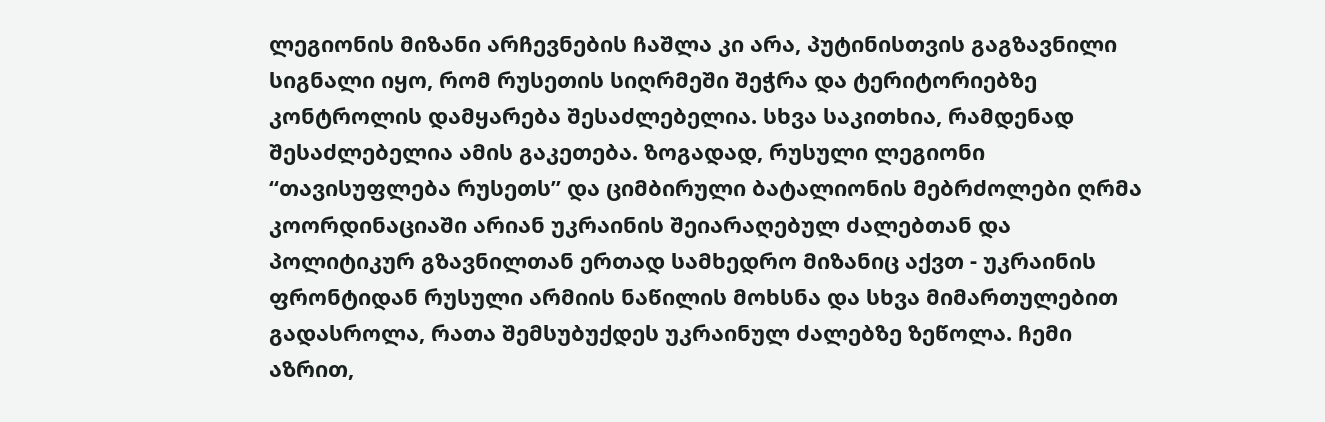ლეგიონის მიზანი არჩევნების ჩაშლა კი არა, პუტინისთვის გაგზავნილი სიგნალი იყო, რომ რუსეთის სიღრმეში შეჭრა და ტერიტორიებზე კონტროლის დამყარება შესაძლებელია. სხვა საკითხია, რამდენად შესაძლებელია ამის გაკეთება. ზოგადად, რუსული ლეგიონი “თავისუფლება რუსეთს” და ციმბირული ბატალიონის მებრძოლები ღრმა კოორდინაციაში არიან უკრაინის შეიარაღებულ ძალებთან და პოლიტიკურ გზავნილთან ერთად სამხედრო მიზანიც აქვთ - უკრაინის ფრონტიდან რუსული არმიის ნაწილის მოხსნა და სხვა მიმართულებით გადასროლა, რათა შემსუბუქდეს უკრაინულ ძალებზე ზეწოლა. ჩემი აზრით,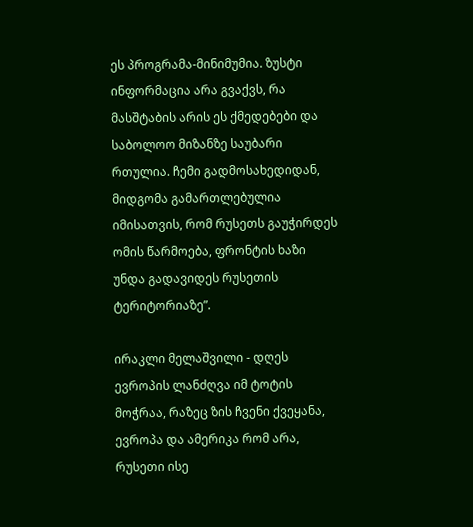ეს პროგრამა-მინიმუმია. ზუსტი ინფორმაცია არა გვაქვს, რა მასშტაბის არის ეს ქმედებები და საბოლოო მიზანზე საუბარი რთულია. ჩემი გადმოსახედიდან, მიდგომა გამართლებულია იმისათვის, რომ რუსეთს გაუჭირდეს ომის წარმოება, ფრონტის ხაზი უნდა გადავიდეს რუსეთის ტერიტორიაზე”.

ირაკლი მელაშვილი - დღეს ევროპის ლანძღვა იმ ტოტის მოჭრაა, რაზეც ზის ჩვენი ქვეყანა, ევროპა და ამერიკა რომ არა, რუსეთი ისე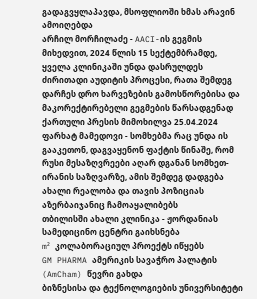გადაგვყლაპავდა, მსოფლიოში ხმას არავინ ამოიღებდა
არჩილ მორჩილაძე - AACI-ის გეგმის მიხედვით, 2024 წლის 15 სექტემბრამდე, ყველა კლინიკაში უნდა დასრულდეს ძირითადი აუდიტის პროცესი, რათა შემდეგ დარჩეს დრო ხარვეზების გამოსწორებისა და მაკორექტირებელი გეგმების წარსადგენად
ქართული პრესის მიმოხილვა 25.04.2024
ფარხატ მამედოვი - სომხებმა რაც უნდა ის გააკეთონ, დაგვაყენონ ფაქტის წინაშე, რომ რუსი მესაზღვრეები აღარ დგანან სომხეთ-ირანის საზღვარზე, ამის შემდეგ დადგება ახალი რეალობა და თავის პოზიციას აზერბაიჯანიც ჩამოაყალიბებს
თბილისში ახალი კლინიკა - ჟორდანიას სამედიცინო ცენტრი გაიხსნება
m² კოლაბორაციულ პროექტს იწყებს
GM PHARMA ამერიკის სავაჭრო პალატის (AmCham) წევრი გახდა
ბიზნესისა და ტექნოლოგიების უნივერსიტეტი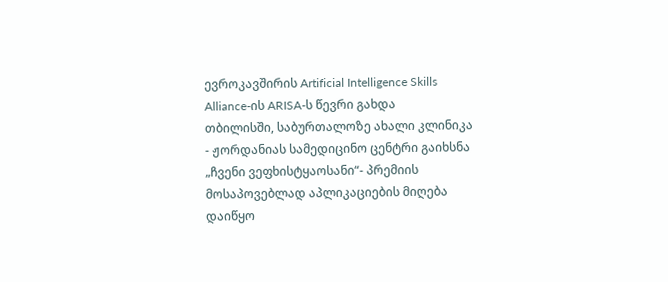ევროკავშირის Artificial Intelligence Skills Alliance-ის ARISA-ს წევრი გახდა
თბილისში, საბურთალოზე ახალი კლინიკა - ჟორდანიას სამედიცინო ცენტრი გაიხსნა
„ჩვენი ვეფხისტყაოსანი“- პრემიის მოსაპოვებლად აპლიკაციების მიღება დაიწყო